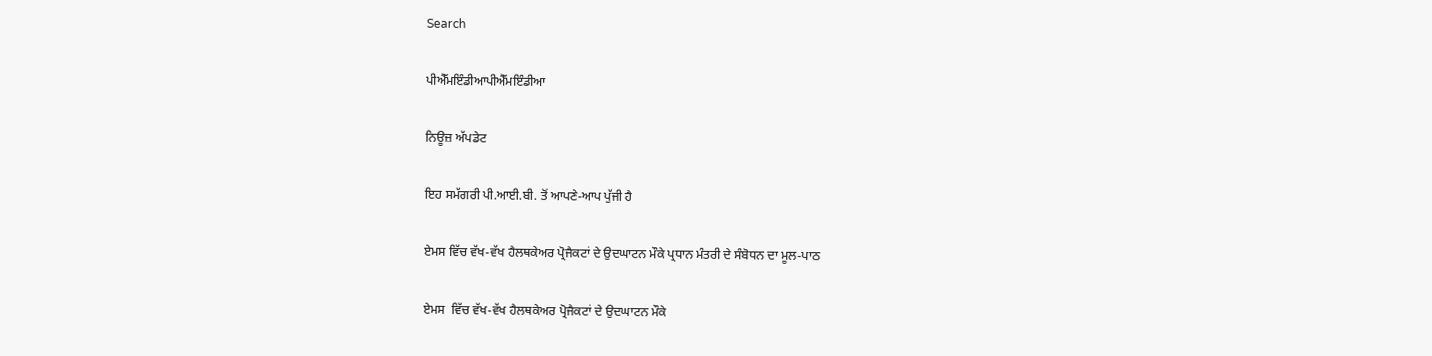Search

ਪੀਐੱਮਇੰਡੀਆਪੀਐੱਮਇੰਡੀਆ

ਨਿਊਜ਼ ਅੱਪਡੇਟ

ਇਹ ਸਮੱਗਰੀ ਪੀ.ਆਈ.ਬੀ. ਤੋਂ ਆਪਣੇ-ਆਪ ਪੁੱਜੀ ਹੈ

ਏਮਸ ਵਿੱਚ ਵੱਖ-ਵੱਖ ਹੈਲਥਕੇਅਰ ਪ੍ਰੋਜੈਕਟਾਂ ਦੇ ਉਦਘਾਟਨ ਮੌਕੇ ਪ੍ਰਧਾਨ ਮੰਤਰੀ ਦੇ ਸੰਬੋਧਨ ਦਾ ਮੂਲ-ਪਾਠ

ਏਮਸ  ਵਿੱਚ ਵੱਖ-ਵੱਖ ਹੈਲਥਕੇਅਰ ਪ੍ਰੋਜੈਕਟਾਂ ਦੇ ਉਦਘਾਟਨ ਮੌਕੇ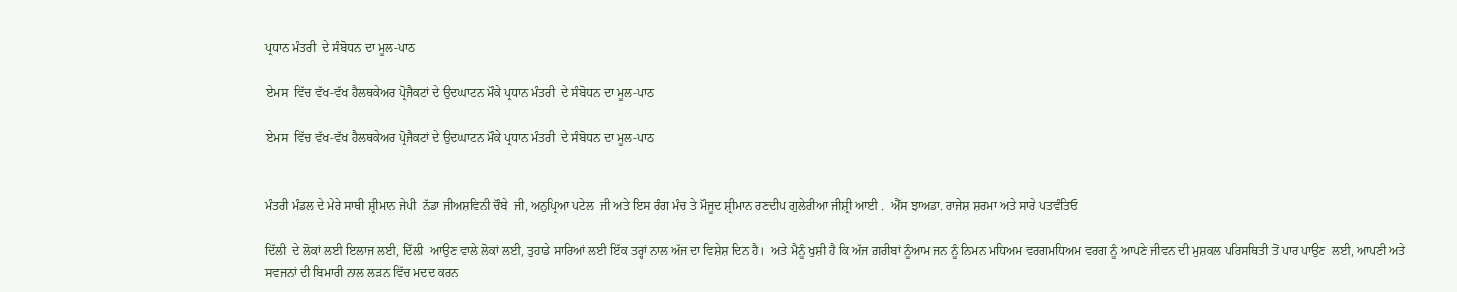ਪ੍ਰਧਾਨ ਮੰਤਰੀ  ਦੇ ਸੰਬੋਧਨ ਦਾ ਮੂਲ-ਪਾਠ

ਏਮਸ  ਵਿੱਚ ਵੱਖ-ਵੱਖ ਹੈਲਥਕੇਅਰ ਪ੍ਰੋਜੈਕਟਾਂ ਦੇ ਉਦਘਾਟਨ ਮੌਕੇ ਪ੍ਰਧਾਨ ਮੰਤਰੀ  ਦੇ ਸੰਬੋਧਨ ਦਾ ਮੂਲ-ਪਾਠ

ਏਮਸ  ਵਿੱਚ ਵੱਖ-ਵੱਖ ਹੈਲਥਕੇਅਰ ਪ੍ਰੋਜੈਕਟਾਂ ਦੇ ਉਦਘਾਟਨ ਮੌਕੇ ਪ੍ਰਧਾਨ ਮੰਤਰੀ  ਦੇ ਸੰਬੋਧਨ ਦਾ ਮੂਲ-ਪਾਠ


ਮੰਤਰੀ ਮੰਡਲ ਦੇ ਮੇਰੇ ਸਾਥੀ ਸ਼੍ਰੀਮਾਨ ਜੇਪੀ  ਨੱਡਾ ਜੀਅਸ਼ਵਿਨੀ ਚੌਬੇ  ਜੀ, ਅਨੁਪ੍ਰਿਆ ਪਟੇਲ  ਜੀ ਅਤੇ ਇਸ ਰੰਗ ਮੰਚ ਤੇ ਮੌਜੂਦ ਸ਼੍ਰੀਮਾਨ ਰਣਦੀਪ ਗੁਲੇਰੀਆ ਜੀਸ਼੍ਰੀ ਆਈ .  ਐੱਸ ਝਾਅਡਾ. ਰਾਜੇਸ਼ ਸ਼ਰਮਾ ਅਤੇ ਸਾਰੇ ਪਤਵੰਤਿਓ

ਦਿੱਲੀ  ਦੇ ਲੋਕਾਂ ਲਈ ਇਲਾਜ ਲਈ, ਦਿੱਲੀ  ਆਉਣ ਵਾਲੇ ਲੋਕਾਂ ਲਈ, ਤੁਹਾਡੇ ਸਾਰਿਆਂ ਲਈ ਇੱਕ ਤਰ੍ਹਾਂ ਨਾਲ ਅੱਜ ਦਾ ਵਿਸ਼ੇਸ਼ ਦਿਨ ਹੈ।  ਅਤੇ ਮੈਨੂੰ ਖੁਸ਼ੀ ਹੈ ਕਿ ਅੱਜ ਗ਼ਰੀਬਾਂ ਨੂੰਆਮ ਜਨ ਨੂੰ ਨਿਮਨ ਮਧਿਅਮ ਵਰਗਮਧਿਅਮ ਵਰਗ ਨੂੰ ਆਪਣੇ ਜੀਵਨ ਦੀ ਮੁਸ਼ਕਲ ਪਰਿਸਥਿਤੀ ਤੋਂ ਪਾਰ ਪਾਉਣ  ਲਈ, ਆਪਣੀ ਅਤੇ ਸਵਜਨਾਂ ਦੀ ਬਿਮਾਰੀ ਨਾਲ ਲੜਨ ਵਿੱਚ ਮਦਦ ਕਰਨ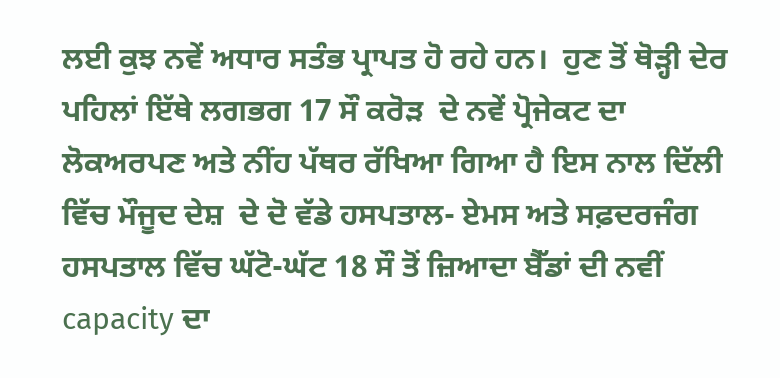ਲਈ ਕੁਝ ਨਵੇਂ ਅਧਾਰ ਸਤੰਭ ਪ੍ਰਾਪਤ ਹੋ ਰਹੇ ਹਨ।  ਹੁਣ ਤੋਂ ਥੋੜ੍ਹੀ ਦੇਰ ਪਹਿਲਾਂ ਇੱਥੇ ਲਗਭਗ 17 ਸੌ ਕਰੋੜ  ਦੇ ਨਵੇਂ ਪ੍ਰੋਜੇਕਟ ਦਾ ਲੋਕਅਰਪਣ ਅਤੇ ਨੀਂਹ ਪੱਥਰ ਰੱਖਿਆ ਗਿਆ ਹੈ ਇਸ ਨਾਲ ਦਿੱਲੀ ਵਿੱਚ ਮੌਜੂਦ ਦੇਸ਼  ਦੇ ਦੋ ਵੱਡੇ ਹਸਪਤਾਲ- ਏਮਸ ਅਤੇ ਸਫ਼ਦਰਜੰਗ ਹਸਪ‍ਤਾਲ ਵਿੱਚ ਘੱਟੋ-ਘੱਟ 18 ਸੌ ਤੋਂ ਜ਼ਿਆਦਾ ਬੈੱਡਾਂ ਦੀ ਨਵੀਂ capacity ਦਾ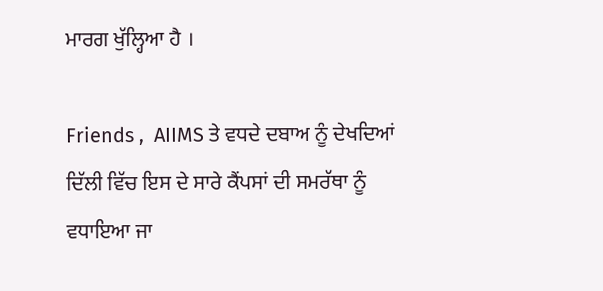ਮਾਰਗ ਖੁੱਲ੍ਹਿਆ ਹੈ ।

Friends ,  AIIMS ਤੇ ਵਧਦੇ ਦਬਾਅ ਨੂੰ ਦੇਖਦਿਆਂ ਦਿੱਲੀ ਵਿੱਚ ਇਸ ਦੇ ਸਾਰੇ ਕੈਂਪਸਾਂ ਦੀ ਸਮਰੱਥਾ ਨੂੰ ਵਧਾਇਆ ਜਾ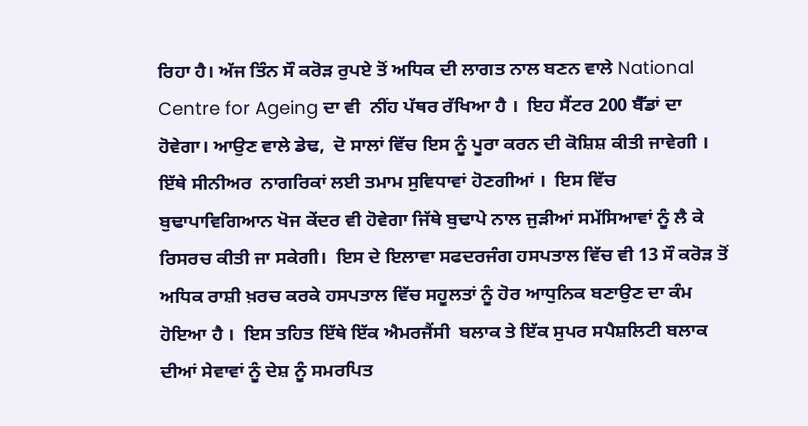ਰਿਹਾ ਹੈ। ਅੱਜ ਤਿੰਨ ਸੌ ਕਰੋਡ਼ ਰੁਪਏ ਤੋਂ ਅਧਿਕ ਦੀ ਲਾਗਤ ਨਾਲ ਬਣਨ ਵਾਲੇ National Centre for Ageing ਦਾ ਵੀ  ਨੀਂਹ ਪੱਥਰ ਰੱਖਿਆ ਹੈ ।  ਇਹ ਸੈਂਟਰ 200 ਬੈੱਡਾਂ ਦਾ ਹੋਵੇਗਾ। ਆਉਣ ਵਾਲੇ ਡੇਢ,  ਦੋ ਸਾਲਾਂ ਵਿੱਚ ਇਸ ਨੂੰ ਪੂਰਾ ਕਰਨ ਦੀ ਕੋਸ਼ਿਸ਼ ਕੀਤੀ ਜਾਵੇਗੀ ।  ਇੱਥੇ ਸੀਨੀਅਰ  ਨਾਗਰਿਕਾਂ ਲਈ ਤਮਾਮ ਸੁਵਿਧਾਵਾਂ ਹੋਣਗੀਆਂ ।  ਇਸ ਵਿੱਚ ਬੁਢਾਪਾਵਿਗਿਆਨ ਖੋਜ ਕੇਂਦਰ ਵੀ ਹੋਵੇਗਾ ਜਿੱਥੇ ਬੁਢਾਪੇ ਨਾਲ ਜੁਡ਼ੀਆਂ ਸਮੱਸਿਆਵਾਂ ਨੂੰ ਲੈ ਕੇ ਰਿਸਰਚ ਕੀਤੀ ਜਾ ਸਕੇਗੀ।  ਇਸ ਦੇ ਇਲਾਵਾ ਸਫਦਰਜੰਗ ਹਸਪਤਾਲ ਵਿੱਚ ਵੀ 13 ਸੌ ਕਰੋਡ਼ ਤੋਂ ਅਧਿਕ ਰਾਸ਼ੀ ਖ਼ਰਚ ਕਰਕੇ ਹਸਪਤਾਲ ਵਿੱਚ ਸਹੂਲਤਾਂ ਨੂੰ ਹੋਰ ਆਧੁਨਿਕ ਬਣਾਉਣ ਦਾ ਕੰਮ ਹੋਇਆ ਹੈ ।  ਇਸ ਤਹਿਤ ਇੱਥੇ ਇੱਕ ਐਮਰਜੈਂਸੀ  ਬਲਾਕ ਤੇ ਇੱਕ ਸੁਪਰ ਸਪੈਸ਼ਲਿਟੀ ਬਲਾਕ ਦੀਆਂ ਸੇਵਾਵਾਂ ਨੂੰ ਦੇਸ਼ ਨੂੰ ਸਮਰਪਿਤ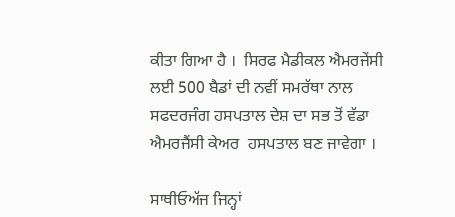ਕੀਤਾ ਗਿਆ ਹੈ ।  ਸਿਰਫ ਮੈਡੀਕਲ ਐਮਰਜੇਂਸੀ ਲਈ 500 ਬੈਡਾਂ ਦੀ ਨਵੀਂ ਸਮਰੱਥਾ ਨਾਲ ਸਫਦਰਜੰਗ ਹਸਪਤਾਲ ਦੇਸ਼ ਦਾ ਸਭ ਤੋਂ ਵੱਡਾ ਐਮਰਜੈਂਸੀ ਕੇਅਰ  ਹਸਪਤਾਲ ਬਣ ਜਾਵੇਗਾ ।

ਸਾਥੀਓਅੱਜ ਜਿਨ੍ਹਾਂ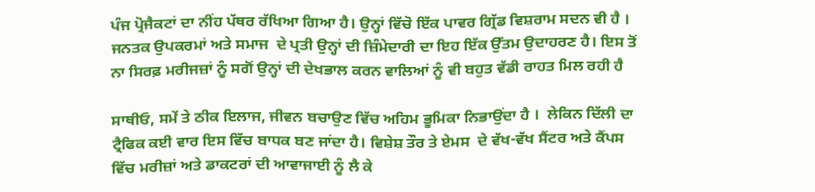ਪੰਜ ਪ੍ਰੋਜੈਕਟਾਂ ਦਾ ਨੀਂਹ ਪੱਥਰ ਰੱਖਿਆ ਗਿਆ ਹੈ। ਉਨ੍ਹਾਂ ਵਿੱਚੋ ਇੱਕ ਪਾਵਰ ਗ੍ਰਿੱਡ ਵਿਸ਼ਰਾਮ ਸਦਨ ਵੀ ਹੈ ।  ਜਨਤਕ ਉਪਕਰਮਾਂ ਅਤੇ ਸਮਾਜ  ਦੇ ਪ੍ਰਤੀ ਉਨ੍ਹਾਂ ਦੀ ਜ਼ਿੰਮੇਦਾਰੀ ਦਾ ਇਹ ਇੱਕ ਉੱਤਮ ਉਦਾਹਰਣ ਹੈ। ਇਸ ਤੋਂ ਨਾ ਸਿਰਫ਼ ਮਰੀਜਜ਼ਾਂ ਨੂੰ ਸਗੋਂ ਉਨ੍ਹਾਂ ਦੀ ਦੇਖਭਾਲ ਕਰਨ ਵਾਲਿਆਂ ਨੂੰ ਵੀ ਬਹੁਤ ਵੱਡੀ ਰਾਹਤ ਮਿਲ ਰਹੀ ਹੈ

ਸਾਥੀਓ, ਸਮੇਂ ਤੇ ਠੀਕ ਇਲਾਜ, ਜੀਵਨ ਬਚਾਉਣ ਵਿੱਚ ਅਹਿਮ ਭੂਮਿਕਾ ਨਿਭਾਉਂਦਾ ਹੈ ।  ਲੇਕਿਨ ਦਿੱਲੀ ਦਾ ਟ੍ਰੈਫਿਕ ਕਈ ਵਾਰ ਇਸ ਵਿੱਚ ਬਾਧਕ ਬਣ ਜਾਂਦਾ ਹੈ। ਵਿਸ਼ੇਸ਼ ਤੌਰ ਤੇ ਏਮਸ  ਦੇ ਵੱਖ-ਵੱਖ ਸੈਂਟਰ ਅਤੇ ਕੈਂਪਸ ਵਿੱਚ ਮਰੀਜ਼ਾਂ ਅਤੇ ਡਾਕਟਰਾਂ ਦੀ ਆਵਾਜਾਈ ਨੂੰ ਲੈ ਕੇ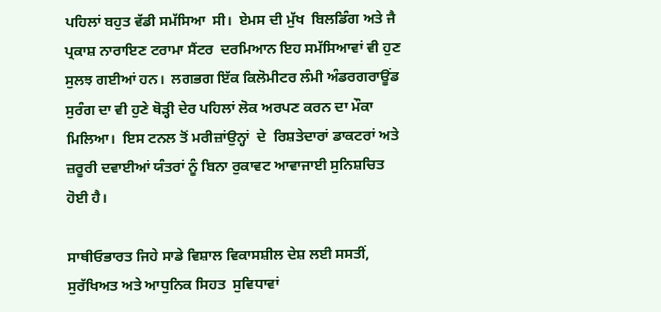ਪਹਿਲਾਂ ਬਹੁਤ ਵੱਡੀ ਸਮੱਸਿਆ  ਸੀ।  ਏਮਸ ਦੀ ਮੁੱਖ  ਬਿਲਡਿੰਗ ਅਤੇ ਜੈ ਪ੍ਰਕਾਸ਼ ਨਾਰਾਇਣ ਟਰਾਮਾ ਸੈਂਟਰ  ਦਰਮਿਆਨ ਇਹ ਸਮੱਸਿਆਵਾਂ ਵੀ ਹੁਣ ਸੁਲਝ ਗਈਆਂ ਹਨ।  ਲਗਭਗ ਇੱਕ ਕਿਲੋਮੀਟਰ ਲੰਮੀ ਅੰਡਰਗਰਾਊਂਡ ਸੁਰੰਗ ਦਾ ਵੀ ਹੁਣੇ ਥੋੜ੍ਹੀ ਦੇਰ ਪਹਿਲਾਂ ਲੋਕ ਅਰਪਣ ਕਰਨ ਦਾ ਮੌਕਾ ਮਿਲਿਆ।  ਇਸ ਟਨਲ ਤੋਂ ਮਰੀਜ਼ਾਂਉਨ੍ਹਾਂ  ਦੇ  ਰਿਸ਼ਤੇਦਾਰਾਂ ਡਾਕਟਰਾਂ ਅਤੇ ਜ਼ਰੂਰੀ ਦਵਾਈਆਂ ਯੰਤਰਾਂ ਨੂੰ ਬਿਨਾ ਰੁਕਾਵਟ ਆਵਾਜਾਈ ਸੁਨਿਸ਼ਚਿਤ ਹੋਈ ਹੈ।

ਸਾਥੀਓਭਾਰਤ ਜਿਹੇ ਸਾਡੇ ਵਿਸ਼ਾਲ ਵਿਕਾਸਸ਼ੀਲ ਦੇਸ਼ ਲਈ ਸਸਤੀਂ,  ਸੁਰੱਖਿਅਤ ਅਤੇ ਆਧੁਨਿਕ ਸਿਹਤ  ਸੁਵਿਧਾਵਾਂ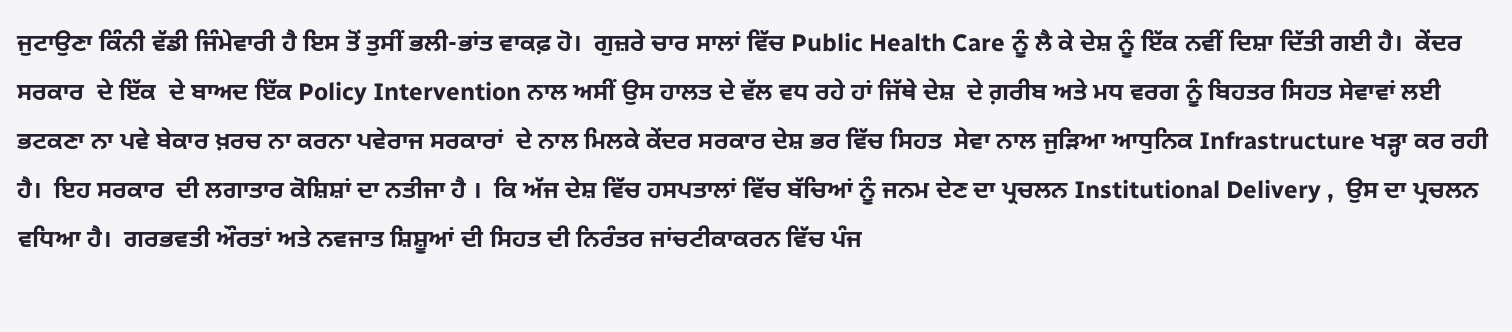ਜੁਟਾਉਣਾ ਕਿੰਨੀ ਵੱਡੀ ਜਿੰਮੇਵਾਰੀ ਹੈ ਇਸ ਤੋਂ ਤੁਸੀਂ ਭਲੀ-ਭਾਂਤ ਵਾਕਫ਼ ਹੋ।  ਗੁਜ਼ਰੇ ਚਾਰ ਸਾਲਾਂ ਵਿੱਚ Public Health Care ਨੂੰ ਲੈ ਕੇ ਦੇਸ਼ ਨੂੰ ਇੱਕ ਨਵੀਂ ਦਿਸ਼ਾ ਦਿੱਤੀ ਗਈ ਹੈ।  ਕੇਂਦਰ ਸਰਕਾਰ  ਦੇ ਇੱਕ  ਦੇ ਬਾਅਦ ਇੱਕ Policy Intervention ਨਾਲ ਅਸੀਂ ਉਸ ਹਾਲਤ ਦੇ ਵੱਲ ਵਧ ਰਹੇ ਹਾਂ ਜਿੱਥੇ ਦੇਸ਼  ਦੇ ਗ਼ਰੀਬ ਅਤੇ ਮਧ ਵਰਗ ਨੂੰ ਬਿਹਤਰ ਸਿਹਤ ਸੇਵਾਵਾਂ ਲਈ ਭਟਕਣਾ ਨਾ ਪਵੇ ਬੇਕਾਰ ਖ਼ਰਚ ਨਾ ਕਰਨਾ ਪਵੇਰਾਜ ਸਰਕਾਰਾਂ  ਦੇ ਨਾਲ ਮਿਲਕੇ ਕੇਂਦਰ ਸਰਕਾਰ ਦੇਸ਼ ਭਰ ਵਿੱਚ ਸਿਹਤ  ਸੇਵਾ ਨਾਲ ਜੁੜਿਆ ਆਧੁਨਿਕ Infrastructure ਖੜ੍ਹਾ ਕਰ ਰਹੀ ਹੈ।  ਇਹ ਸਰਕਾਰ  ਦੀ ਲਗਾਤਾਰ ਕੋਸ਼ਿਸ਼ਾਂ ਦਾ ਨਤੀਜਾ ਹੈ ।  ਕਿ ਅੱਜ ਦੇਸ਼ ਵਿੱਚ ਹਸਪਤਾਲਾਂ ਵਿੱਚ ਬੱਚਿਆਂ ਨੂੰ ਜਨਮ ਦੇਣ ਦਾ ਪ੍ਰਚਲਨ Institutional Delivery ,  ਉਸ ਦਾ ਪ੍ਰਚਲਨ ਵਧਿਆ ਹੈ।  ਗਰਭਵਤੀ ਔਰਤਾਂ ਅਤੇ ਨਵਜਾਤ ਸ਼ਿਸ਼ੂਆਂ ਦੀ ਸਿਹਤ ਦੀ ਨਿਰੰਤਰ ਜਾਂਚਟੀਕਾਕਰਨ ਵਿੱਚ ਪੰਜ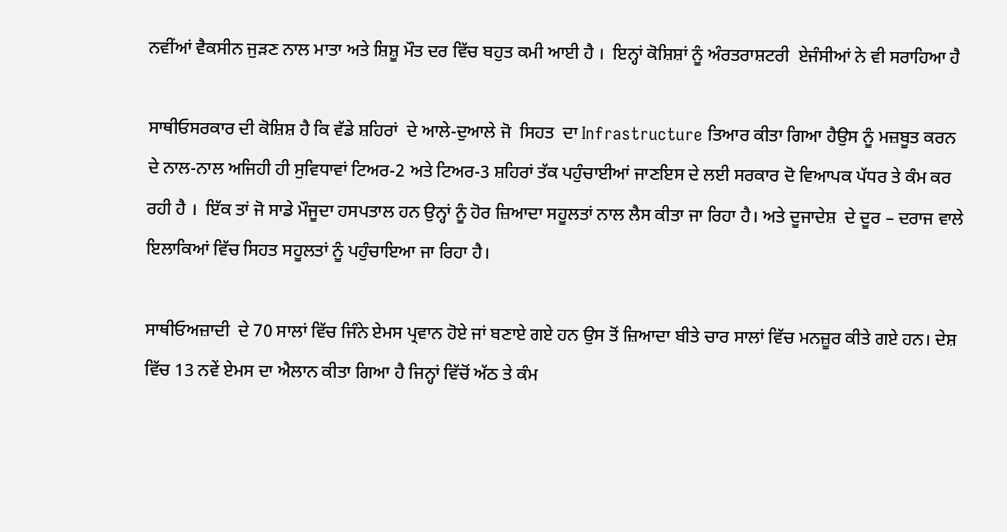ਨਵੀਂਆਂ ਵੈਕਸੀਨ ਜੁਡ਼ਣ ਨਾਲ ਮਾਤਾ ਅਤੇ ਸ਼ਿਸ਼ੂ ਮੌਤ ਦਰ ਵਿੱਚ ਬਹੁਤ ਕਮੀ ਆਈ ਹੈ ।  ਇਨ੍ਹਾਂ ਕੋਸ਼ਿਸ਼ਾਂ ਨੂੰ ਅੰਰਤਰਾਸ਼ਟਰੀ  ਏਜੰਸੀਆਂ ਨੇ ਵੀ ਸਰਾਹਿਆ ਹੈ

ਸਾਥੀਓਸਰਕਾਰ ਦੀ ਕੋਸ਼ਿਸ਼ ਹੈ ਕਿ ਵੱਡੇ ਸ਼ਹਿਰਾਂ  ਦੇ ਆਲੇ-ਦੁਆਲੇ ਜੋ  ਸਿਹਤ  ਦਾ Infrastructure ਤਿਆਰ ਕੀਤਾ ਗਿਆ ਹੈਉਸ ਨੂੰ ਮਜ਼ਬੂਤ ਕਰਨ  ਦੇ ਨਾਲ-ਨਾਲ ਅਜਿਹੀ ਹੀ ਸੁਵਿਧਾਵਾਂ ਟਿਅਰ-2 ਅਤੇ ਟਿਅਰ-3 ਸ਼ਹਿਰਾਂ ਤੱਕ ਪਹੁੰਚਾਈਆਂ ਜਾਣਇਸ ਦੇ ਲਈ ਸਰਕਾਰ ਦੋ ਵਿਆਪਕ ਪੱਧਰ ਤੇ ਕੰਮ ਕਰ ਰਹੀ ਹੈ ।  ਇੱਕ ਤਾਂ ਜੋ ਸਾਡੇ ਮੌਜੂਦਾ ਹਸਪਤਾਲ ਹਨ ਉਨ੍ਹਾਂ ਨੂੰ ਹੋਰ ਜ਼ਿਆਦਾ ਸਹੂਲਤਾਂ ਨਾਲ ਲੈਸ ਕੀਤਾ ਜਾ ਰਿਹਾ ਹੈ। ਅਤੇ ਦੂਜਾਦੇਸ਼  ਦੇ ਦੂਰ – ਦਰਾਜ ਵਾਲੇ ਇਲਾਕਿਆਂ ਵਿੱਚ ਸਿਹਤ ਸਹੂਲਤਾਂ ਨੂੰ ਪਹੁੰਚਾਇਆ ਜਾ ਰਿਹਾ ਹੈ।

ਸਾਥੀਓਅਜ਼ਾਦੀ  ਦੇ 70 ਸਾਲਾਂ ਵਿੱਚ ਜਿੰਨੇ ਏਮਸ ਪ੍ਰਵਾਨ ਹੋਏ ਜਾਂ ਬਣਾਏ ਗਏ ਹਨ ਉਸ ਤੋਂ ਜ਼ਿਆਦਾ ਬੀਤੇ ਚਾਰ ਸਾਲਾਂ ਵਿੱਚ ਮਨਜ਼ੂਰ ਕੀਤੇ ਗਏ ਹਨ। ਦੇਸ਼ ਵਿੱਚ 13 ਨਵੇਂ ਏਮਸ ਦਾ ਐਲਾਨ ਕੀਤਾ ਗਿਆ ਹੈ ਜਿਨ੍ਹਾਂ ਵਿੱਚੋਂ ਅੱਠ ਤੇ ਕੰਮ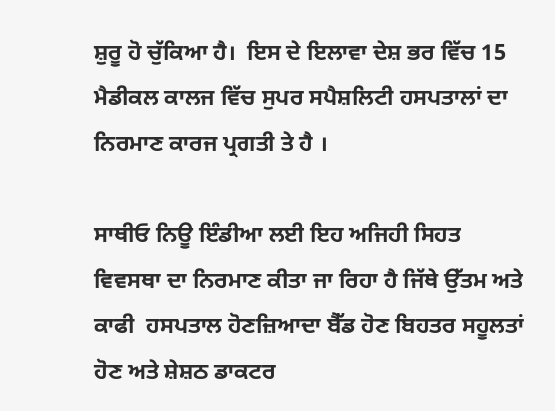ਸ਼ੁਰੂ ਹੋ ਚੁੱਕਿਆ ਹੈ।  ਇਸ ਦੇ ਇਲਾਵਾ ਦੇਸ਼ ਭਰ ਵਿੱਚ 15 ਮੈਡੀਕਲ ਕਾਲਜ ਵਿੱਚ ਸੁਪਰ ਸਪੈਸ਼ਲਿਟੀ ਹਸਪਤਾਲਾਂ ਦਾ ਨਿਰਮਾਣ ਕਾਰਜ ਪ੍ਰਗਤੀ ਤੇ ਹੈ ।

ਸਾਥੀਓ ਨਿਊ ਇੰਡੀਆ ਲਈ ਇਹ ਅਜਿਹੀ ਸਿਹਤ  ਵਿਵਸਥਾ ਦਾ ਨਿਰਮਾਣ ਕੀਤਾ ਜਾ ਰਿਹਾ ਹੈ ਜਿੱਥੇ ਉੱਤਮ ਅਤੇ ਕਾਫੀ  ਹਸਪਤਾਲ ਹੋਣਜ਼ਿਆਦਾ ਬੈੱਡ ਹੋਣ ਬਿਹਤਰ ਸਹੂਲਤਾਂ ਹੋਣ ਅਤੇ ਸ਼ੇਸ਼ਠ ਡਾਕਟਰ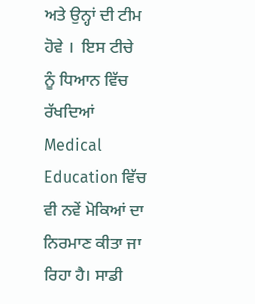ਅਤੇ ਉਨ੍ਹਾਂ ਦੀ ਟੀਮ ਹੋਵੇ ।  ਇਸ ਟੀਚੇ  ਨੂੰ ਧਿਆਨ ਵਿੱਚ ਰੱਖਦਿਆਂ Medical Education ਵਿੱਚ ਵੀ ਨਵੇਂ ਮੋਕਿਆਂ ਦਾ ਨਿਰਮਾਣ ਕੀਤਾ ਜਾ ਰਿਹਾ ਹੈ। ਸਾਡੀ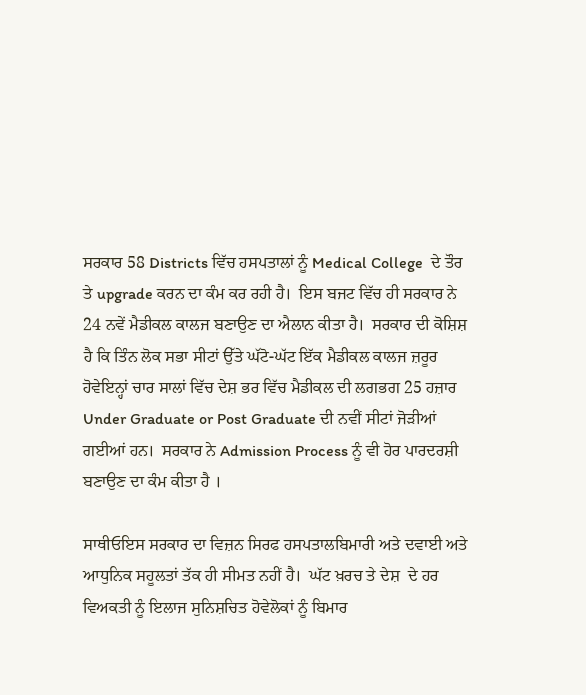ਸਰਕਾਰ 58 Districts ਵਿੱਚ ਹਸਪਤਾਲਾਂ ਨੂੰ Medical College  ਦੇ ਤੌਰ ਤੇ upgrade ਕਰਨ ਦਾ ਕੰਮ ਕਰ ਰਹੀ ਹੈ।  ਇਸ ਬਜਟ ਵਿੱਚ ਹੀ ਸਰਕਾਰ ਨੇ 24 ਨਵੇਂ ਮੈਡੀਕਲ ਕਾਲਜ ਬਣਾਉਣ ਦਾ ਐਲਾਨ ਕੀਤਾ ਹੈ।  ਸਰਕਾਰ ਦੀ ਕੋਸ਼ਿਸ਼ ਹੈ ਕਿ ਤਿੰਨ ਲੋਕ ਸਭਾ ਸੀਟਾਂ ਉੱਤੇ ਘੱਟੋ-ਘੱਟ ਇੱਕ ਮੈਡੀਕਲ ਕਾਲਜ ਜ਼ਰੂਰ  ਹੋਵੇਇਨ੍ਹਾਂ ਚਾਰ ਸਾਲਾਂ ਵਿੱਚ ਦੇਸ਼ ਭਰ ਵਿੱਚ ਮੈਡੀਕਲ ਦੀ ਲਗਭਗ 25 ਹਜ਼ਾਰ Under Graduate or Post Graduate ਦੀ ਨਵੀਂ ਸੀਟਾਂ ਜੋਡ਼ੀਆਂ ਗਈਆਂ ਹਨ।  ਸਰਕਾਰ ਨੇ Admission Process ਨੂੰ ਵੀ ਹੋਰ ਪਾਰਦਰਸ਼ੀ ਬਣਾਉਣ ਦਾ ਕੰਮ ਕੀਤਾ ਹੈ ।

ਸਾਥੀਓਇਸ ਸਰਕਾਰ ਦਾ ਵਿਜ਼ਨ ਸਿਰਫ ਹਸਪਤਾਲਬਿਮਾਰੀ ਅਤੇ ਦਵਾਈ ਅਤੇ ਆਧੁਨਿਕ ਸਹੂਲਤਾਂ ਤੱਕ ਹੀ ਸੀਮਤ ਨਹੀਂ ਹੈ।  ਘੱਟ ਖ਼ਰਚ ਤੇ ਦੇਸ਼  ਦੇ ਹਰ ਵਿਅਕਤੀ ਨੂੰ ਇਲਾਜ ਸੁਨਿਸ਼ਚਿਤ ਹੋਵੇਲੋਕਾਂ ਨੂੰ ਬਿਮਾਰ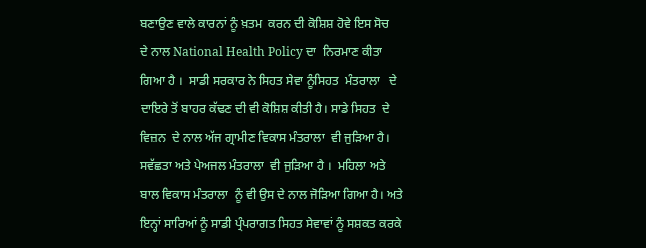ਬਣਾਉਣ ਵਾਲੇ ਕਾਰਨਾਂ ਨੂੰ ਖ਼ਤਮ  ਕਰਨ ਦੀ ਕੋਸ਼ਿਸ਼ ਹੋਵੇ ਇਸ ਸੋਚ  ਦੇ ਨਾਲ National Health Policy ਦਾ  ਨਿਰਮਾਣ ਕੀਤਾ ਗਿਆ ਹੈ ।  ਸਾਡੀ ਸਰਕਾਰ ਨੇ ਸਿਹਤ ਸੇਵਾ ਨੂੰਸਿਹਤ  ਮੰਤਰਾਲਾ   ਦੇ ਦਾਇਰੇ ਤੋਂ ਬਾਹਰ ਕੱਢਣ ਦੀ ਵੀ ਕੋਸ਼ਿਸ਼ ਕੀਤੀ ਹੈ। ਸਾਡੇ ਸਿਹਤ  ਦੇ ਵਿਜ਼ਨ  ਦੇ ਨਾਲ ਅੱਜ ਗ੍ਰਾਮੀਣ ਵਿਕਾਸ ਮੰਤਰਾਲਾ  ਵੀ ਜੁੜਿਆ ਹੈ।  ਸਵੱਛਤਾ ਅਤੇ ਪੇਅਜਲ ਮੰਤਰਾਲਾ  ਵੀ ਜੁੜਿਆ ਹੈ ।  ਮਹਿਲਾ ਅਤੇ ਬਾਲ ਵਿਕਾਸ ਮੰਤਰਾਲਾ  ਨੂੰ ਵੀ ਉਸ ਦੇ ਨਾਲ ਜੋੜਿਆ ਗਿਆ ਹੈ। ਅਤੇ ਇਨ੍ਹਾਂ ਸਾਰਿਆਂ ਨੂੰ ਸਾਡੀ ਪ੍ਰੰਪਰਾਗਤ ਸਿਹਤ ਸੇਵਾਵਾਂ ਨੂੰ ਸਸ਼ਕਤ ਕਰਕੇ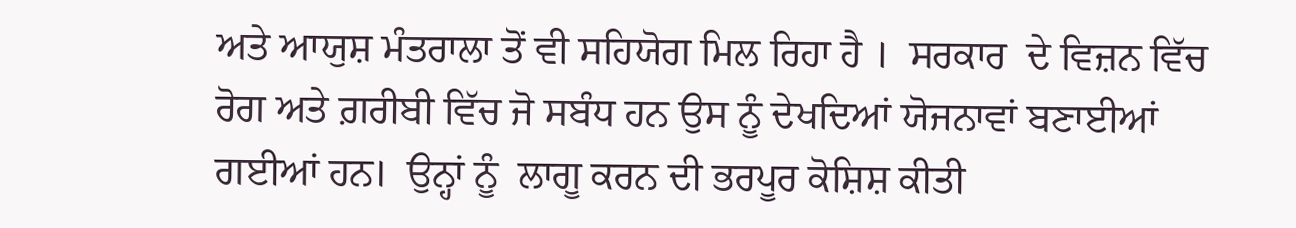ਅਤੇ ਆਯੁਸ਼ ਮੰਤਰਾਲਾ ਤੋਂ ਵੀ ਸਹਿਯੋਗ ਮਿਲ ਰਿਹਾ ਹੈ ।  ਸਰਕਾਰ  ਦੇ ਵਿਜ਼ਨ ਵਿੱਚ ਰੋਗ ਅਤੇ ਗ਼ਰੀਬੀ ਵਿੱਚ ਜੋ ਸਬੰਧ ਹਨ ਉਸ ਨੂੰ ਦੇਖਦਿਆਂ ਯੋਜਨਾਵਾਂ ਬਣਾਈਆਂ ਗਈਆਂ ਹਨ।  ਉਨ੍ਹਾਂ ਨੂੰ  ਲਾਗੂ ਕਰਨ ਦੀ ਭਰਪੂਰ ਕੋਸ਼ਿਸ਼ ਕੀਤੀ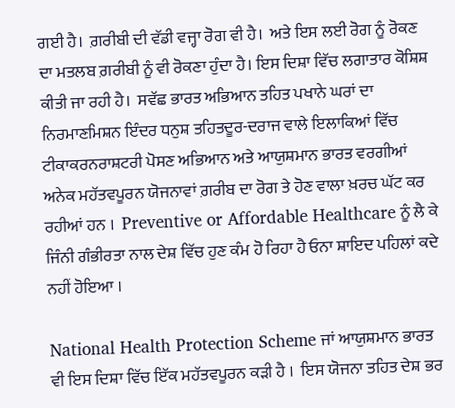ਗਈ ਹੈ।  ਗ਼ਰੀਬੀ ਦੀ ਵੱਡੀ ਵਜ੍ਹਾ ਰੋਗ ਵੀ ਹੈ।  ਅਤੇ ਇਸ ਲਈ ਰੋਗ ਨੂੰ ਰੋਕਣ ਦਾ ਮਤਲਬ ਗ਼ਰੀਬੀ ਨੂੰ ਵੀ ਰੋਕਣਾ ਹੁੰਦਾ ਹੈ। ਇਸ ਦਿਸ਼ਾ ਵਿੱਚ ਲਗਾਤਾਰ ਕੋਸ਼ਿਸ਼ ਕੀਤੀ ਜਾ ਰਹੀ ਹੈ।  ਸਵੱਛ ਭਾਰਤ ਅਭਿਆਨ ਤਹਿਤ ਪਖਾਨੇ ਘਰਾਂ ਦਾ ਨਿਰਮਾਣਮਿਸ਼ਨ ਇੰਦਰ ਧਨੁਸ਼ ਤਹਿਤਦੂਰ-ਦਰਾਜ ਵਾਲੇ ਇਲਾਕਿਆਂ ਵਿੱਚ ਟੀਕਾਕਰਨਰਾਸ਼ਟਰੀ ਪੋਸਣ ਅਭਿਆਨ ਅਤੇ ਆਯੁਸ਼ਮਾਨ ਭਾਰਤ ਵਰਗੀਆਂ ਅਨੇਕ ਮਹੱਤਵਪੂਰਨ ਯੋਜਨਾਵਾਂ ਗ਼ਰੀਬ ਦਾ ਰੋਗ ਤੇ ਹੋਣ ਵਾਲਾ ਖ਼ਰਚ ਘੱਟ ਕਰ ਰਹੀਆਂ ਹਨ ।  Preventive or Affordable Healthcare ਨੂੰ ਲੈ ਕੇ ਜਿੰਨੀ ਗੰਭੀਰਤਾ ਨਾਲ ਦੇਸ਼ ਵਿੱਚ ਹੁਣ ਕੰਮ ਹੋ ਰਿਹਾ ਹੈ ਓਨਾ ਸ਼ਾਇਦ ਪਹਿਲਾਂ ਕਦੇ ਨਹੀਂ ਹੋਇਆ ।

National Health Protection Scheme ਜਾਂ ਆਯੁਸ਼ਮਾਨ ਭਾਰਤ ਵੀ ਇਸ ਦਿਸ਼ਾ ਵਿੱਚ ਇੱਕ ਮਹੱਤਵਪੂਰਨ ਕੜੀ ਹੈ ।  ਇਸ ਯੋਜਨਾ ਤਹਿਤ ਦੇਸ਼ ਭਰ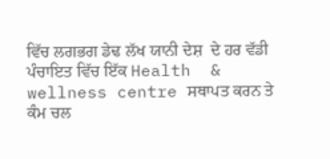ਵਿੱਚ ਲਗਭਗ ਡੇਢ ਲੱਖ ਯਾਨੀ ਦੇਸ਼  ਦੇ ਹਰ ਵੱਡੀ ਪੰਚਾਇਤ ਵਿੱਚ ਇੱਕ Health  &  wellness centre ਸਥਾਪਤ ਕਰਨ ਤੇ ਕੰਮ ਚਲ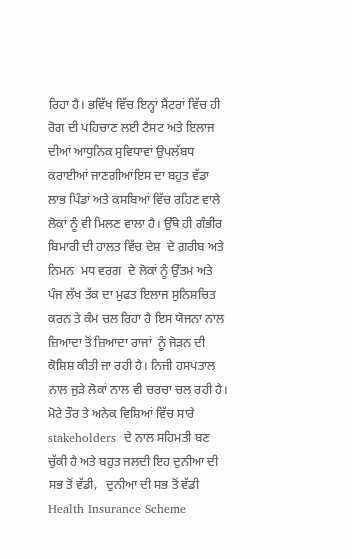ਰਿਹਾ ਹੈ। ਭਵਿੱਖ ਵਿੱਚ ਇਨ੍ਹਾਂ ਸੈਂਟਰਾਂ ਵਿੱਚ ਹੀ ਰੋਗ ਦੀ ਪਹਿਚਾਣ ਲਈ ਟੈਸਟ ਅਤੇ ਇਲਾਜ ਦੀਆਂ ਆਧੁਨਿਕ ਸੁਵਿਧਾਵਾਂ ਉਪਲੱਬਧ ਕਰਾਈਆਂ ਜਾਣਗੀਆਂਇਸ ਦਾ ਬਹੁਤ ਵੱਡਾ ਲਾਭ ਪਿੰਡਾਂ ਅਤੇ ਕਸਬਿਆਂ ਵਿੱਚ ਰਹਿਣ ਵਾਲੇ ਲੋਕਾਂ ਨੂੰ ਵੀ ਮਿਲਣ ਵਾਲਾ ਹੈ। ਉੱਥੇ ਹੀ ਗੰਭੀਰ  ਬਿਮਾਰੀ ਦੀ ਹਾਲਤ ਵਿੱਚ ਦੇਸ਼  ਦੇ ਗ਼ਰੀਬ ਅਤੇ ਨਿਮਨ  ਮਧ ਵਰਗ  ਦੇ ਲੋਕਾਂ ਨੂੰ ਉੱਤਮ ਅਤੇ ਪੰਜ ਲੱਖ ਤੱਕ ਦਾ ਮੁਫਤ ਇਲਾਜ ਸੁਨਿਸ਼ਚਿਤ ਕਰਨ ਤੇ ਕੰਮ ਚਲ ਰਿਹਾ ਹੈ ਇਸ ਯੋਜਨਾ ਨਾਲ ਜ਼ਿਆਦਾ ਤੋਂ ਜ਼ਿਆਦਾ ਰਾਜਾਂ  ਨੂੰ ਜੋੜਨ ਦੀ ਕੋਸ਼ਿਸ਼ ਕੀਤੀ ਜਾ ਰਹੀ ਹੈ। ਨਿਜੀ ਹਸਪਤਾਲ ਨਾਲ ਜੁਡ਼ੇ ਲੋਕਾਂ ਨਾਲ ਵੀ ਚਰਚਾ ਚਲ ਰਹੀ ਹੈ। ਮੋਟੇ ਤੌਰ ਤੇ ਅਨੇਕ ਵਿਸ਼ਿਆਂ ਵਿੱਚ ਸਾਰੇ stakeholders  ਦੇ ਨਾਲ ਸਹਿਮਤੀ ਬਣ ਚੁੱਕੀ ਹੈ ਅਤੇ ਬਹੁਤ ਜਲਦੀ ਇਹ ਦੁਨੀਆ ਦੀ ਸਭ ਤੋਂ ਵੱਡੀ,   ਦੁਨੀਆ ਦੀ ਸਭ ਤੋਂ ਵੱਡੀ Health Insurance Scheme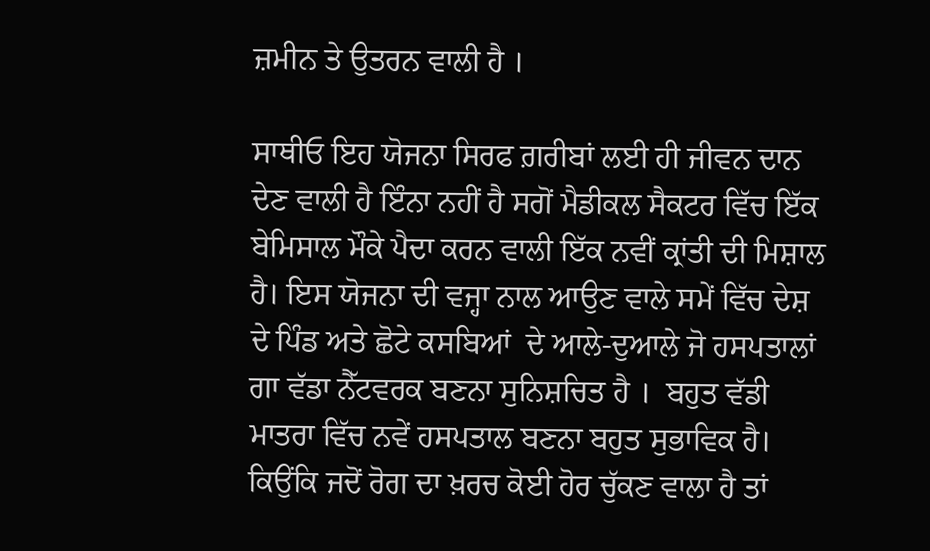ਜ਼ਮੀਨ ਤੇ ਉਤਰਨ ਵਾਲੀ ਹੈ ।

ਸਾਥੀਓ ਇਹ ਯੋਜਨਾ ਸਿਰਫ ਗ਼ਰੀਬਾਂ ਲਈ ਹੀ ਜੀਵਨ ਦਾਨ ਦੇਣ ਵਾਲੀ ਹੈ ਇੰਨਾ ਨਹੀਂ ਹੈ ਸਗੋਂ ਮੈਡੀਕਲ ਸੈਕਟਰ ਵਿੱਚ ਇੱਕ ਬੇਮਿਸਾਲ ਮੌਕੇ ਪੈਦਾ ਕਰਨ ਵਾਲੀ ਇੱਕ ਨਵੀਂ ਕ੍ਰਾਂਤੀ ਦੀ ਮਿਸ਼ਾਲ ਹੈ। ਇਸ ਯੋਜਨਾ ਦੀ ਵਜ੍ਹਾ ਨਾਲ ਆਉਣ ਵਾਲੇ ਸਮੇਂ ਵਿੱਚ ਦੇਸ਼  ਦੇ ਪਿੰਡ ਅਤੇ ਛੋਟੇ ਕਸਬਿਆਂ  ਦੇ ਆਲੇ-ਦੁਆਲੇ ਜੋ ਹਸਪਤਾਲਾਂ ਗਾ ਵੱਡਾ ਨੈੱਟਵਰਕ ਬਣਨਾ ਸੁਨਿਸ਼ਚਿਤ ਹੈ ।  ਬਹੁਤ ਵੱਡੀ ਮਾਤਰਾ ਵਿੱਚ ਨਵੇਂ ਹਸਪਤਾਲ ਬਣਨਾ ਬਹੁਤ ਸੁਭਾਵਿਕ ਹੈ। ਕਿਉਂਕਿ ਜਦੋਂ ਰੋਗ ਦਾ ਖ਼ਰਚ ਕੋਈ ਹੋਰ ਚੁੱਕਣ ਵਾਲਾ ਹੈ ਤਾਂ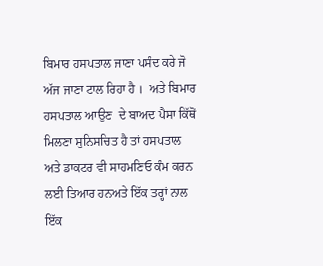ਬਿਮਾਰ ਹਸਪਤਾਲ ਜਾਣਾ ਪਸੰਦ ਕਰੇ ਜੋ ਅੱਜ ਜਾਣਾ ਟਾਲ ਰਿਹਾ ਹੈ ।  ਅਤੇ ਬਿਮਾਰ ਹਸਪਤਾਲ ਆਉਣ  ਦੇ ਬਾਅਦ ਪੈਸਾ ਕਿੱਥੋਂ ਮਿਲਣਾ ਸੁਨਿਸਚਿਤ ਹੈ ਤਾਂ ਹਸਪਤਾਲ ਅਤੇ ਡਾਕਟਰ ਵੀ ਸਾਹਮਣਿਓ ਕੰਮ ਕਰਨ‍ ਲਈ ਤਿਆਰ ਹਨਅਤੇ ਇੱਕ ਤਰ੍ਹਾਂ ਨਾਲ ਇੱਕ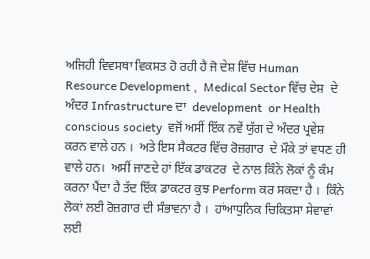ਅਜਿਹੀ ਵਿਵਸਥਾ ਵਿਕਸਤ ਹੋ ਰਹੀ ਹੈ ਜੋ ਦੇਸ਼ ਵਿੱਚ Human Resource Development ,  Medical Sector ਵਿੱਚ ਦੇਸ਼  ਦੇ ਅੰਦਰ Infrastructure ਦਾ  development  or Health conscious society  ਵਜੋਂ ਅਸੀਂ ਇੱਕ ਨਵੇਂ ਯੁੱਗ ਦੇ ਅੰਦਰ ਪ੍ਰਵੇਸ਼  ਕਰਨ ਵਾਲੇ ਹਨ ।  ਅਤੇ ਇਸ ਸੈਕਟਰ ਵਿੱਚ ਰੋਜ਼ਗਾਰ  ਦੇ ਮੌਕੇ ਤਾਂ ਵਧਣ ਹੀ ਵਾਲੇ ਹਨ।  ਅਸੀਂ ਜਾਣਦੇ ਹਾਂ ਇੱਕ ਡਾਕਟਰ  ਦੇ ਨਾਲ ਕਿੰਨੇ ਲੋਕਾਂ ਨੂੰ ਕੰਮ ਕਰਨਾ ਪੈਂਦਾ ਹੈ ਤੱਦ ਇੱਕ ਡਾਕਟਰ ਕੁਝ Perform ਕਰ ਸਕਦਾ ਹੈ ।  ਕਿੰਨੇ ਲੋਕਾਂ ਲਈ ਰੋਜ਼ਗਾਰ ਦੀ ਸੰਭਾਵਨਾ ਹੈ ।  ਹਾਂਆਧੁਨਿਕ ਚਿਕਿਤਸਾ ਸੇਵਾਵਾਂ ਲਈ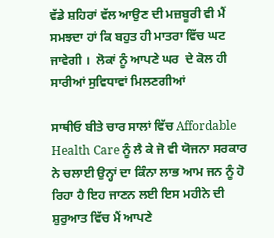ਵੱਡੇ ਸ਼ਹਿਰਾਂ ਵੱਲ ਆਉਣ ਦੀ ਮਜ਼ਬੂਰੀ ਵੀ ਮੈਂ ਸਮਝਦਾ ਹਾਂ ਕਿ ਬਹੁਤ ਹੀ ਮਾਤਰਾ ਵਿੱਚ ਘਟ ਜਾਵੇਗੀ ।  ਲੋਕਾਂ ਨੂੰ ਆਪਣੇ ਘਰ  ਦੇ ਕੋਲ ਹੀ ਸਾਰੀਆਂ ਸੁਵਿਧਾਵਾਂ ਮਿਲਣਗੀਆਂ

ਸਾਥੀਓ ਬੀਤੇ ਚਾਰ ਸਾਲਾਂ ਵਿੱਚ Affordable Health Care ਨੂੰ ਲੈ ਕੇ ਜੋ ਵੀ ਯੋਜਨਾ ਸਰਕਾਰ ਨੇ ਚਲਾਈ ਉਨ੍ਹਾਂ ਦਾ ਕਿੰਨਾ ਲਾਭ ਆਮ ਜਨ ਨੂੰ ਹੋ ਰਿਹਾ ਹੈ ਇਹ ਜਾਣਨ ਲਈ ਇਸ ਮਹੀਨੇ ਦੀ ਸ਼ੁਰੁਆਤ ਵਿੱਚ ਮੈਂ ਆਪਣੇ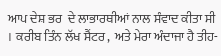ਆਪ ਦੇਸ਼ ਭਰ  ਦੇ ਲਾਭਾਰਥੀਆਂ ਨਾਲ ਸੰਵਾਦ ਕੀਤਾ ਸੀ ।  ਕਰੀਬ ਤਿੰਨ ਲੱਖ ਸੈਂਟਰ ,  ਅਤੇ ਮੇਰਾ ਅੰਦਾਜਾ ਹੈ ਤੀਹ-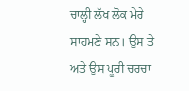ਚਾਲ੍ਹੀ ਲੱਖ ਲੋਕ ਮੇਰੇ ਸਾਹਮਣੇ ਸਨ। ਉਸ ਤੇ ਅਤੇ ਉਸ ਪੂਰੀ ਚਰਚਾ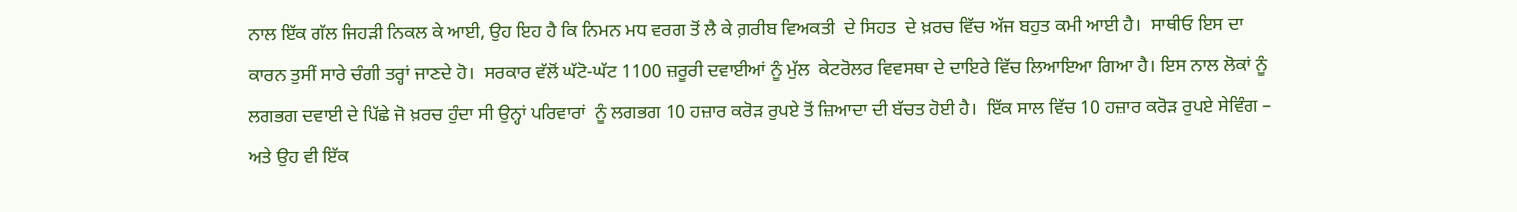ਨਾਲ ਇੱਕ ਗੱਲ ਜਿਹੜੀ ਨਿਕਲ ਕੇ ਆਈ, ਉਹ ਇਹ ਹੈ ਕਿ ਨਿਮਨ ਮਧ ਵਰਗ ਤੋਂ ਲੈ ਕੇ ਗ਼ਰੀਬ ਵਿਅਕਤੀ  ਦੇ ਸਿਹਤ  ਦੇ ਖ਼ਰਚ ਵਿੱਚ ਅੱਜ ਬਹੁਤ ਕਮੀ ਆਈ ਹੈ।  ਸਾਥੀਓ ਇਸ ਦਾ ਕਾਰਨ ਤੁਸੀਂ ਸਾਰੇ ਚੰਗੀ ਤਰ੍ਹਾਂ ਜਾਣਦੇ ਹੋ।  ਸਰਕਾਰ ਵੱਲੋਂ ਘੱਟੋ-ਘੱਟ 1100 ਜ਼ਰੂਰੀ ਦਵਾਈਆਂ ਨੂੰ ਮੁੱਲ  ਕੇਟਰੋਲਰ ਵਿਵਸਥਾ ਦੇ ਦਾਇਰੇ ਵਿੱਚ ਲਿਆਇਆ ਗਿਆ ਹੈ। ਇਸ ਨਾਲ ਲੋਕਾਂ ਨੂੰ ਲਗਭਗ ਦਵਾਈ ਦੇ ਪਿੱਛੇ ਜੋ ਖ਼ਰਚ ਹੁੰਦਾ ਸੀ ਉਨ੍ਹਾਂ ਪਰਿਵਾਰਾਂ  ਨੂੰ ਲਗਭਗ 10 ਹਜ਼ਾਰ ਕਰੋਡ਼ ਰੁਪਏ ਤੋਂ ਜ਼ਿਆਦਾ ਦੀ ਬੱਚਤ ਹੋਈ ਹੈ।  ਇੱਕ ਸਾਲ ਵਿੱਚ 10 ਹਜ਼ਾਰ ਕਰੋਡ਼ ਰੁਪਏ ਸੇਵਿੰਗ –  ਅਤੇ ਉਹ ਵੀ ਇੱਕ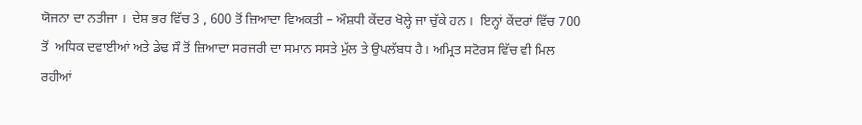ਯੋਜਨਾ ਦਾ ਨਤੀਜਾ ।  ਦੇਸ਼ ਭਰ ਵਿੱਚ 3 , 600 ਤੋਂ ਜ਼ਿਆਦਾ ਵਿਅਕਤੀ – ਔਸ਼ਧੀ ਕੇਂਦਰ ਖੋਲ੍ਹੇ ਜਾ ਚੁੱਕੇ ਹਨ ।  ਇਨ੍ਹਾਂ ਕੇਂਦਰਾਂ ਵਿੱਚ 700 ਤੋਂ  ਅਧਿਕ ਦਵਾਈਆਂ ਅਤੇ ਡੇਢ ਸੌ ਤੋਂ ਜ਼ਿਆਦਾ ਸਰਜਰੀ ਦਾ ਸਮਾਨ ਸਸਤੇ ਮੁੱਲ ਤੇ ਉਪਲੱਬਧ ਹੈ। ਅਮ੍ਰਿਤ ਸਟੋਰਸ ਵਿੱਚ ਵੀ ਮਿਲ ਰਹੀਆਂ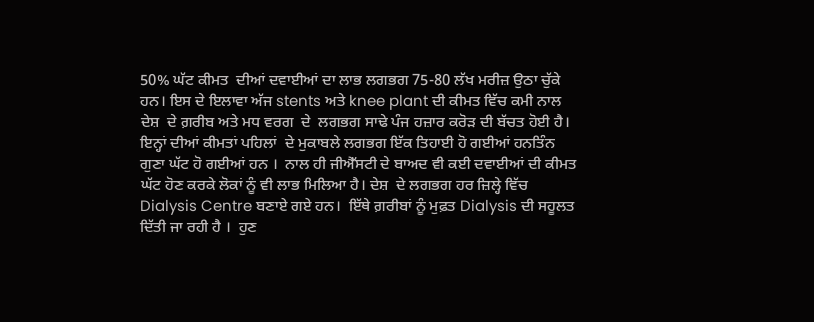50% ਘੱਟ ਕੀਮਤ  ਦੀਆਂ ਦਵਾਈਆਂ ਦਾ ਲਾਭ ਲਗਭਗ 75-80 ਲੱਖ ਮਰੀਜ਼ ਉਠਾ ਚੁੱਕੇ ਹਨ। ਇਸ ਦੇ ਇਲਾਵਾ ਅੱਜ stents ਅਤੇ knee plant ਦੀ ਕੀਮਤ ਵਿੱਚ ਕਮੀ ਨਾਲ ਦੇਸ਼  ਦੇ ਗ਼ਰੀਬ ਅਤੇ ਮਧ ਵਰਗ  ਦੇ  ਲਗਭਗ ਸਾਢੇ ਪੰਜ ਹਜ਼ਾਰ ਕਰੋਡ਼ ਦੀ ਬੱਚਤ ਹੋਈ ਹੈ।  ਇਨ੍ਹਾਂ ਦੀਆਂ ਕੀਮਤਾਂ ਪਹਿਲਾਂ  ਦੇ ਮੁਕਾਬਲੇ ਲਗਭਗ ਇੱਕ ਤਿਹਾਈ ਹੋ ਗਈਆਂ ਹਨਤਿੰਨ ਗੁਣਾ ਘੱਟ ਹੋ ਗਈਆਂ ਹਨ ।  ਨਾਲ ਹੀ ਜੀਐੱਸਟੀ ਦੇ ਬਾਅਦ ਵੀ ਕਈ ਦਵਾਈਆਂ ਦੀ ਕੀਮਤ ਘੱਟ ਹੋਣ ਕਰਕੇ ਲੋਕਾਂ ਨੂੰ ਵੀ ਲਾਭ ਮਿਲਿਆ ਹੈ। ਦੇਸ਼  ਦੇ ਲਗਭਗ ਹਰ ਜ਼ਿਲ੍ਹੇ ਵਿੱਚ Dialysis Centre ਬਣਾਏ ਗਏ ਹਨ।  ਇੱਥੇ ਗ਼ਰੀਬਾਂ ਨੂੰ ਮੁਫ਼ਤ Dialysis ਦੀ ਸਹੂਲਤ ਦਿੱਤੀ ਜਾ ਰਹੀ ਹੈ ।  ਹੁਣ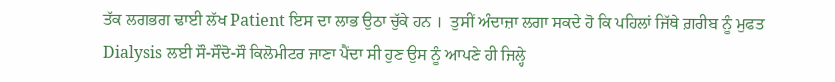ਤੱਕ ਲਗਭਗ ਢਾਈ ਲੱਖ Patient ਇਸ ਦਾ ਲਾਭ ਉਠਾ ਚੁੱਕੇ ਹਨ ।  ਤੁਸੀਂ ਅੰਦਾਜ਼ਾ ਲਗਾ ਸਕਦੇ ਹੋ ਕਿ ਪਹਿਲਾਂ ਜਿੱਥੇ ਗ਼ਰੀਬ ਨੂੰ ਮੁਫਤ Dialysis ਲਈ ਸੌ-ਸੌਦੋ-ਸੌ ਕਿਲੋਮੀਟਰ ਜਾਣਾ ਪੈਂਦਾ ਸੀ ਹੁਣ ਉਸ ਨੂੰ ਆਪਣੇ ਹੀ ਜਿਲ੍ਹੇ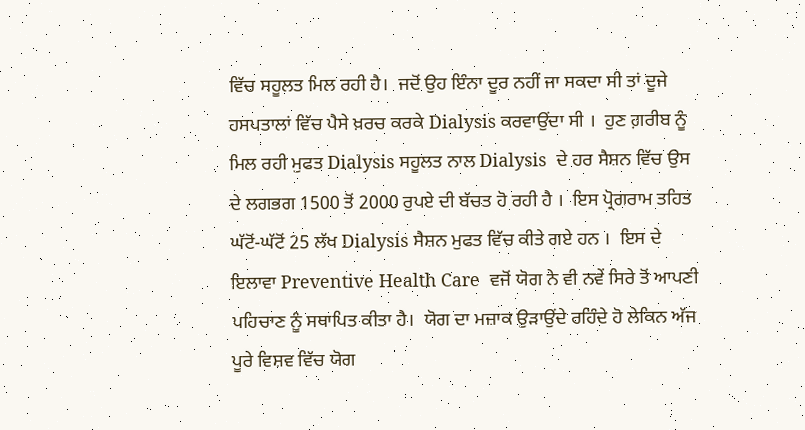ਵਿੱਚ ਸਹੂਲਤ ਮਿਲ ਰਹੀ ਹੈ।  ਜਦੋਂ ਉਹ ਇੰਨਾ ਦੂਰ ਨਹੀਂ ਜਾ ਸਕਦਾ ਸੀ ਤਾਂ ਦੂਜੇ ਹਸਪਤਾਲਾਂ ਵਿੱਚ ਪੈਸੇ ਖ਼ਰਚ ਕਰਕੇ Dialysis ਕਰਵਾਉਂਦਾ ਸੀ ।  ਹੁਣ ਗ਼ਰੀਬ ਨੂੰ ਮਿਲ ਰਹੀ ਮੁਫਤ Dialysis ਸਹੂਲਤ ਨਾਲ Dialysis  ਦੇ ਹਰ ਸੈਸ਼ਨ ਵਿੱਚ ਉਸ ਦੇ ਲਗਭਗ 1500 ਤੋਂ 2000 ਰੁਪਏ ਦੀ ਬੱਚਤ ਹੋ ਰਹੀ ਹੈ ।  ਇਸ ਪ੍ਰੋਗਰਾਮ ਤਹਿਤ ਘੱਟੋਂ-ਘੱਟੋਂ 25 ਲੱਖ Dialysis ਸੈਸ਼ਨ ਮੁਫਤ ਵਿੱਚ ਕੀਤੇ ਗਏ ਹਨ ।  ਇਸ ਦੇ ਇਲਾਵਾ Preventive Health Care  ਵਜੋਂ ਯੋਗ ਨੇ ਵੀ ਨਵੇਂ ਸਿਰੇ ਤੋਂ ਆਪਣੀ ਪਹਿਚਾਣ ਨੂੰ ਸਥਾਪਿਤ ਕੀਤਾ ਹੈ।  ਯੋਗ ਦਾ ਮਜ਼ਾਕ ਉੜਾਉਂਦੇ ਰਹਿੰਦੇ ਹੋ ਲੇਕਿਨ ਅੱਜ ਪੂਰੇ ਵਿਸ਼ਵ ਵਿੱਚ ਯੋਗ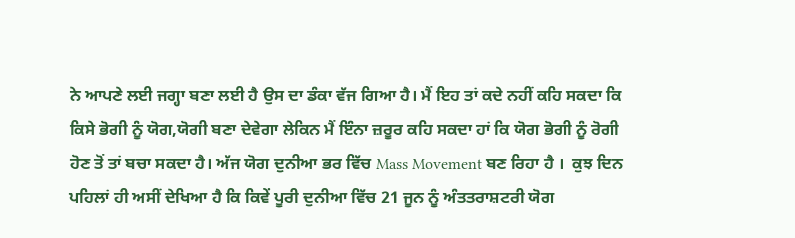ਨੇ ਆਪਣੇ ਲਈ ਜਗ੍ਹਾ ਬਣਾ ਲਈ ਹੈ ਉਸ ਦਾ ਡੰਕਾ ਵੱਜ ਗਿਆ ਹੈ। ਮੈਂ ਇਹ ਤਾਂ ਕਦੇ ਨਹੀਂ ਕਹਿ ਸਕਦਾ ਕਿ ਕਿਸੇ ਭੋਗੀ ਨੂੰ ਯੋਗ,ਯੋਗੀ ਬਣਾ ਦੇਵੇਗਾ ਲੇਕਿਨ ਮੈਂ ਇੰਨਾ ਜ਼ਰੂਰ ਕਹਿ ਸਕਦਾ ਹਾਂ ਕਿ ਯੋਗ ਭੋਗੀ ਨੂੰ ਰੋਗੀ ਹੋਣ ਤੋਂ ਤਾਂ ਬਚਾ ਸਕਦਾ ਹੈ। ਅੱਜ ਯੋਗ ਦੁਨੀਆ ਭਰ ਵਿੱਚ Mass Movement ਬਣ ਰਿਹਾ ਹੈ ।  ਕੁਝ ਦਿਨ ਪਹਿਲਾਂ ਹੀ ਅਸੀਂ ਦੇਖਿਆ ਹੈ ਕਿ ਕਿਵੇਂ ਪੂਰੀ ਦੁਨੀਆ ਵਿੱਚ 21 ਜੂਨ ਨੂੰ ਅੰਤਤਰਾਸ਼ਟਰੀ ਯੋਗ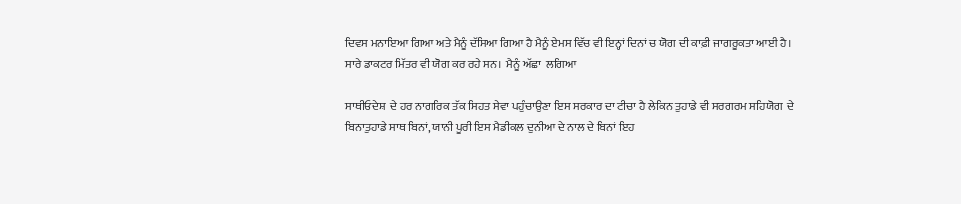ਦਿਵਸ ਮਨਾਇਆ ਗਿਆ ਅਤੇ ਮੈਨੂੰ ਦੱਸਿਆ ਗਿਆ ਹੈ ਮੈਨੂੰ ਏਮਸ ਵਿੱਚ ਵੀ ਇਨ੍ਹਾਂ ਦਿਨਾਂ ਚ ਯੋਗ ਦੀ ਕਾਫ਼ੀ ਜਾਗਰੂਕਤਾ ਆਈ ਹੈ। ਸਾਰੇ ਡਾਕਟਰ ਮਿੱਤਰ ਵੀ ਯੋਗ ਕਰ ਰਹੇ ਸਨ।  ਮੈਨੂੰ ਅੱਛਾ  ਲਗਿਆ

ਸਾਥੀਓਦੇਸ਼  ਦੇ ਹਰ ਨਾਗਰਿਕ ਤੱਕ ਸਿਹਤ ਸੇਵਾ ਪਹੁੰਚਾਉਣਾ ਇਸ ਸਰਕਾਰ ਦਾ ਟੀਚਾ ਹੈ ਲੇਕਿਨ ਤੁਹਾਡੇ ਵੀ ਸਰਗਰਮ ਸਹਿਯੋਗ  ਦੇ ਬਿਨਾਤੁਹਾਡੇ ਸਾਥ ਬਿਨਾਂ, ਯਾਨੀ ਪੂਰੀ ਇਸ ਮੈਡੀਕਲ ਦੁਨੀਆ ਦੇ ਨਾਲ ਦੇ ਬਿਨਾਂ ਇਹ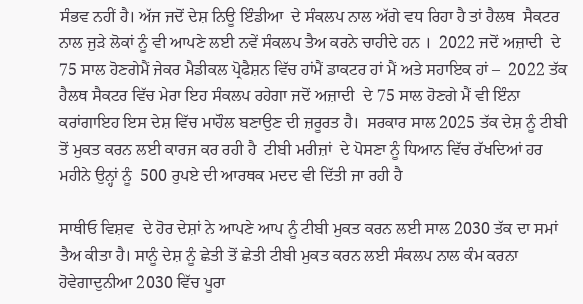ਸੰਭਵ ਨਹੀਂ ਹੈ। ਅੱਜ ਜਦੋਂ ਦੇਸ਼ ਨਿਊ ਇੰਡੀਆ  ਦੇ ਸੰਕਲ‍ਪ ਨਾਲ ਅੱਗੇ ਵਧ ਰਿਹਾ ਹੈ ਤਾਂ ਹੈਲਥ  ਸੈਕਟਰ ਨਾਲ ਜੁਡ਼ੇ ਲੋਕਾਂ ਨੂੰ ਵੀ ਆਪਣੇ ਲਈ ਨਵੇਂ ਸੰਕਲਪ ਤੈਅ ਕਰਨੇ ਚਾਹੀਦੇ ਹਨ ।  2022 ਜਦੋਂ ਅਜ਼ਾਦੀ  ਦੇ 75 ਸਾਲ ਹੋਣਗੇਮੈਂ ਜੇਕਰ ਮੈਡੀਕਲ ਪ੍ਰੋਫੈਸ਼ਨ ਵਿੱਚ ਹਾਂਮੈਂ ਡਾਕਟਰ ਹਾਂ ਮੈਂ ਅਤੇ ਸਹਾਇਕ ਹਾਂ –  2022 ਤੱਕ ਹੈਲਥ ਸੈਕਟਰ ਵਿੱਚ ਮੇਰਾ ਇਹ ਸੰਕਲਪ ਰਹੇਗਾ ਜਦੋਂ ਅਜ਼ਾਦੀ  ਦੇ 75 ਸਾਲ ਹੋਣਗੇ ਮੈਂ ਵੀ ਇੰਨਾ ਕਰਾਂਗਾਇਹ ਇਸ ਦੇਸ਼ ਵਿੱਚ ਮਾਹੌਲ ਬਣਾਉਣ ਦੀ ਜ਼ਰੂਰਤ ਹੈ।  ਸਰਕਾਰ ਸਾਲ 2025 ਤੱਕ ਦੇਸ਼ ਨੂੰ ਟੀਬੀ ਤੋਂ ਮੁਕਤ ਕਰਨ ਲਈ ਕਾਰਜ ਕਰ ਰਹੀ ਹੈ  ਟੀਬੀ ਮਰੀਜ਼ਾਂ  ਦੇ ਪੋਸਣਾ ਨੂੰ ਧਿਆਨ ਵਿੱਚ ਰੱਖਦਿਆਂ ਹਰ ਮਹੀਨੇ ਉਨ੍ਹਾਂ ਨੂੰ  500 ਰੁਪਏ ਦੀ ਆਰਥਕ ਮਦਦ ਵੀ ਦਿੱਤੀ ਜਾ ਰਹੀ ਹੈ

ਸਾਥੀਓ ਵਿਸ਼ਵ  ਦੇ ਹੋਰ ਦੇਸ਼ਾਂ ਨੇ ਆਪਣੇ ਆਪ ਨੂੰ ਟੀਬੀ ਮੁਕਤ ਕਰਨ ਲਈ ਸਾਲ 2030 ਤੱਕ ਦਾ ਸਮਾਂ ਤੈਅ ਕੀਤਾ ਹੈ। ਸਾਨੂੰ ਦੇਸ਼ ਨੂੰ ਛੇਤੀ‍ ਤੋਂ ਛੇਤੀ ਟੀਬੀ ਮੁਕਤ ਕਰਨ ਲਈ ਸੰਕਲਪ ਨਾਲ ਕੰਮ ਕਰਨਾ ਹੋਵੇਗਾਦੁਨੀਆ 2030 ਵਿੱਚ ਪੂਰਾ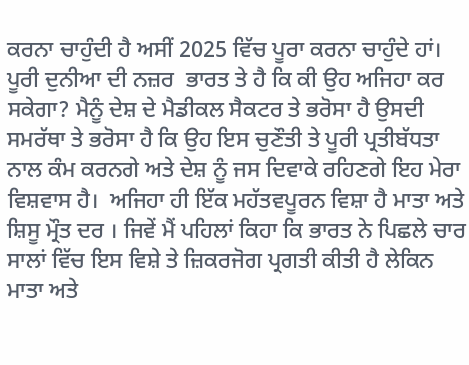ਕਰਨਾ ਚਾਹੁੰਦੀ ਹੈ ਅਸੀਂ 2025 ਵਿੱਚ ਪੂਰਾ ਕਰਨਾ ਚਾਹੁੰਦੇ ਹਾਂ। ਪੂਰੀ ਦੁਨੀਆ ਦੀ ਨਜ਼ਰ  ਭਾਰਤ ਤੇ ਹੈ ਕਿ ਕੀ ਉਹ ਅਜਿਹਾ ਕਰ ਸਕੇਗਾ? ਮੈਨੂੰ ਦੇਸ਼ ਦੇ ਮੈਡੀਕਲ ਸੈਕਟਰ ਤੇ ਭਰੋਸਾ ਹੈ ਉਸਦੀ ਸਮਰੱਥਾ ਤੇ ਭਰੋਸਾ ਹੈ ਕਿ ਉਹ ਇਸ ਚੁਣੌਤੀ ਤੇ ਪੂਰੀ ਪ੍ਰਤੀਬੱਧਤਾ ਨਾਲ ਕੰਮ ਕਰਨਗੇ ਅਤੇ ਦੇਸ਼ ਨੂੰ ਜਸ ਦਿਵਾਕੇ ਰਹਿਣਗੇ ਇਹ ਮੇਰਾ ਵਿਸ਼ਵਾਸ ਹੈ।  ਅਜਿਹਾ ਹੀ ਇੱਕ ਮਹੱਤਵਪੂਰਨ ਵਿਸ਼ਾ ਹੈ ਮਾਤਾ ਅਤੇ ਸ਼ਿਸੂ ਮ੍ਰੌਤ ਦਰ । ਜਿਵੇਂ ਮੈਂ ਪਹਿਲਾਂ ਕਿਹਾ ਕਿ ਭਾਰਤ ਨੇ ਪਿਛਲੇ ਚਾਰ ਸਾਲਾਂ ਵਿੱਚ ਇਸ ਵਿਸ਼ੇ ਤੇ ਜ਼ਿਕਰਜੋਗ ਪ੍ਰਗਤੀ ਕੀਤੀ ਹੈ ਲੇਕਿਨ ਮਾਤਾ ਅਤੇ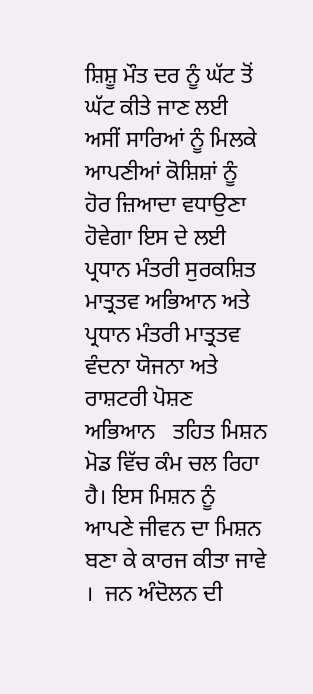ਸ਼ਿਸ਼ੂ ਮੌਤ ਦਰ ਨੂੰ ਘੱਟ ਤੋਂ ਘੱਟ ਕੀਤੇ ਜਾਣ ਲਈ ਅਸੀਂ ਸਾਰਿਆਂ ਨੂੰ ਮਿਲਕੇ ਆਪਣੀਆਂ ਕੋਸ਼ਿਸ਼ਾਂ ਨੂੰ ਹੋਰ ਜ਼ਿਆਦਾ ਵਧਾਉਣਾ ਹੋਵੇਗਾ ਇਸ ਦੇ ਲਈ ਪ੍ਰਧਾਨ ਮੰਤਰੀ ਸੁਰਕਸ਼ਿਤ ਮਾਤ੍ਰਤਵ ਅਭਿਆਨ ਅਤੇ ਪ੍ਰਧਾਨ ਮੰਤਰੀ ਮਾਤ੍ਰਤਵ ਵੰਦਨਾ ਯੋਜਨਾ ਅਤੇ ਰਾਸ਼ਟਰੀ ਪੋਸ਼ਣ ਅਭਿਆਨ   ਤਹਿਤ ਮਿਸ਼ਨ ਮੋਡ ਵਿੱਚ ਕੰਮ ਚਲ ਰਿਹਾ ਹੈ। ਇਸ ਮਿਸ਼ਨ ਨੂੰ ਆਪਣੇ ਜੀਵਨ ਦਾ ਮਿਸ਼ਨ ਬਣਾ ਕੇ ਕਾਰਜ ਕੀਤਾ ਜਾਵੇ ।  ਜਨ ਅੰਦੋਲਨ ਦੀ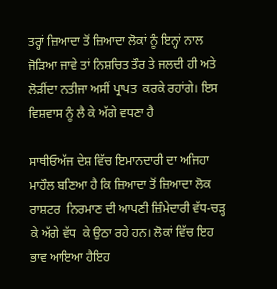ਤਰ੍ਹਾਂ ਜ਼ਿਆਦਾ ਤੋਂ ਜ਼ਿਆਦਾ ਲੋਕਾਂ ਨੂੰ ਇਨ੍ਹਾਂ ਨਾਲ ਜੋੜਿਆ ਜਾਵੇ ਤਾਂ ਨਿਸ਼ਚਿਤ ਤੌਰ ਤੇ ਜਲਦੀ ਹੀ ਅਤੇ ਲੋੜੀਂਦਾ ਨਤੀਜਾ ਅਸੀਂ ਪ੍ਰਾਪਤ  ਕਰਕੇ ਰਹਾਂਗੇ। ਇਸ ਵਿਸ਼ਵਾਸ ਨੂੰ ਲੈ ਕੇ ਅੱਗੇ ਵਧਣਾ ਹੈ

ਸਾਥੀਓਅੱਜ ਦੇਸ਼ ਵਿੱਚ ਇਮਾਨਦਾਰੀ ਦਾ ਅਜਿਹਾ ਮਾਹੌਲ ਬਣਿਆ ਹੈ ਕਿ ਜ਼ਿਆਦਾ ਤੋਂ ਜ਼ਿਆਦਾ ਲੋਕ ਰਾਸ਼ਟਰ  ਨਿਰਮਾਣ ਦੀ ਆਪਣੀ ਜ਼ਿੰਮੇਦਾਰੀ ਵੱਧ-ਚੜ੍ਹ ਕੇ ਅੱਗੇ ਵੱਧ  ਕੇ ਉਠਾ ਰਹੇ ਹਨ। ਲੋਕਾਂ ਵਿੱਚ ਇਹ ਭਾਵ ਆਇਆ ਹੈਇਹ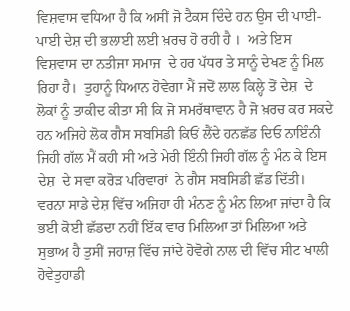ਵਿਸ਼ਵਾਸ ਵਧਿਆ ਹੈ ਕਿ ਅਸੀਂ ਜੋ ਟੈਕਸ ਦਿੰਦੇ ਹਨ ਉਸ ਦੀ ਪਾਈ-ਪਾਈ ਦੇਸ਼ ਦੀ ਭਲਾਈ ਲਈ ਖ਼ਰਚ ਹੋ ਰਹੀ ਹੈ ।  ਅਤੇ ਇਸ ਵਿਸ਼ਵਾਸ ਦਾ ਨਤੀਜਾ ਸਮਾਜ  ਦੇ ਹਰ ਪੱਧਰ ਤੇ ਸਾਨੂੰ ਦੇਖਣ ਨੂੰ ਮਿਲ ਰਿਹਾ ਹੈ।  ਤੁਹਾਨੂੰ ਧਿਆਨ ਹੋਵੇਗਾ ਮੈਂ ਜਦੋਂ ਲਾਲ ਕਿਲ੍ਹੇ ਤੋਂ ਦੇਸ਼  ਦੇ ਲੋਕਾਂ ਨੂੰ ਤਾਕੀਦ ਕੀਤਾ ਸੀ ਕਿ ਜੋ ਸਮਰੱਥਾਵਾਨ ਹੈ ਜੋ ਖ਼ਰਚ ਕਰ ਸਕਦੇ ਹਨ ਅਜਿਹੇ ਲੋਕ ਗੈਸ ਸਬਸਿਡੀ ਕਿਓਂ ਲੈਂਦੇ ਹਨਛੱਡ ਦਿਓ ਨਾਇੰਨੀ ਜਿਹੀ ਗੱਲ ਮੈਂ ਕਹੀ ਸੀ ਅਤੇ ਮੇਰੀ ਇੰਨੀ ਜਿਹੀ ਗੱਲ ਨੂੰ ਮੰਨ ਕੇ ਇਸ ਦੇਸ਼  ਦੇ ਸਵਾ ਕਰੋਡ਼ ਪਰਿਵਾਰਾਂ  ਨੇ ਗੈਸ ਸਬਸਿਡੀ ਛੱਡ ਦਿੱਤੀ। ਵਰਨਾ ਸਾਡੇ ਦੇਸ਼ ਵਿੱਚ ਅਜਿਹਾ ਹੀ ਮੰਨਣ ਨੂੰ ਮੰਨ ਲਿਆ ਜਾਂਦਾ ਹੈ ਕਿ ਭਈ ਕੋਈ ਛੱਡਦਾ ਨਹੀਂ ਇੱਕ ਵਾਰ ਮਿਲਿਆ ਤਾਂ ਮਿਲਿਆ ਅਤੇ ਸੁਭਾਅ ਹੈ ਤੁਸੀਂ ਜਹਾਜ਼ ਵਿੱਚ ਜਾਂਦੇ ਹੋਵੋਗੇ ਨਾਲ ਦੀ ਵਿੱਚ ਸੀਟ ਖਾਲੀ ਹੋਵੇਤੁਹਾਡੀ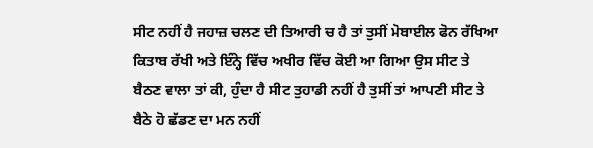ਸੀਟ ਨਹੀਂ ਹੈ ਜਹਾਜ਼ ਚਲਣ ਦੀ ਤਿਆਰੀ ਚ ਹੈ ਤਾਂ ਤੁਸੀਂ ਮੋਬਾਈਲ ਫੋਨ ਰੱਖਿਆ ਕਿਤਾਬ ਰੱਖੀ ਅਤੇ ਇੰਨ੍ਹੇ ਵਿੱਚ ਅਖੀਰ ਵਿੱਚ ਕੋਈ ਆ ਗਿਆ ਉਸ ਸੀਟ ਤੇ ਬੈਠਣ ਵਾਲਾ ਤਾਂ ਕੀ, ਹੁੰਦਾ ਹੈ ਸੀਟ ਤੁਹਾਡੀ ਨਹੀਂ ਹੈ ਤੁਸੀਂ ਤਾਂ ਆਪਣੀ ਸੀਟ ਤੇ ਬੈਠੇ ਹੋ ਛੱਡਣ ਦਾ ਮਨ ਨਹੀਂ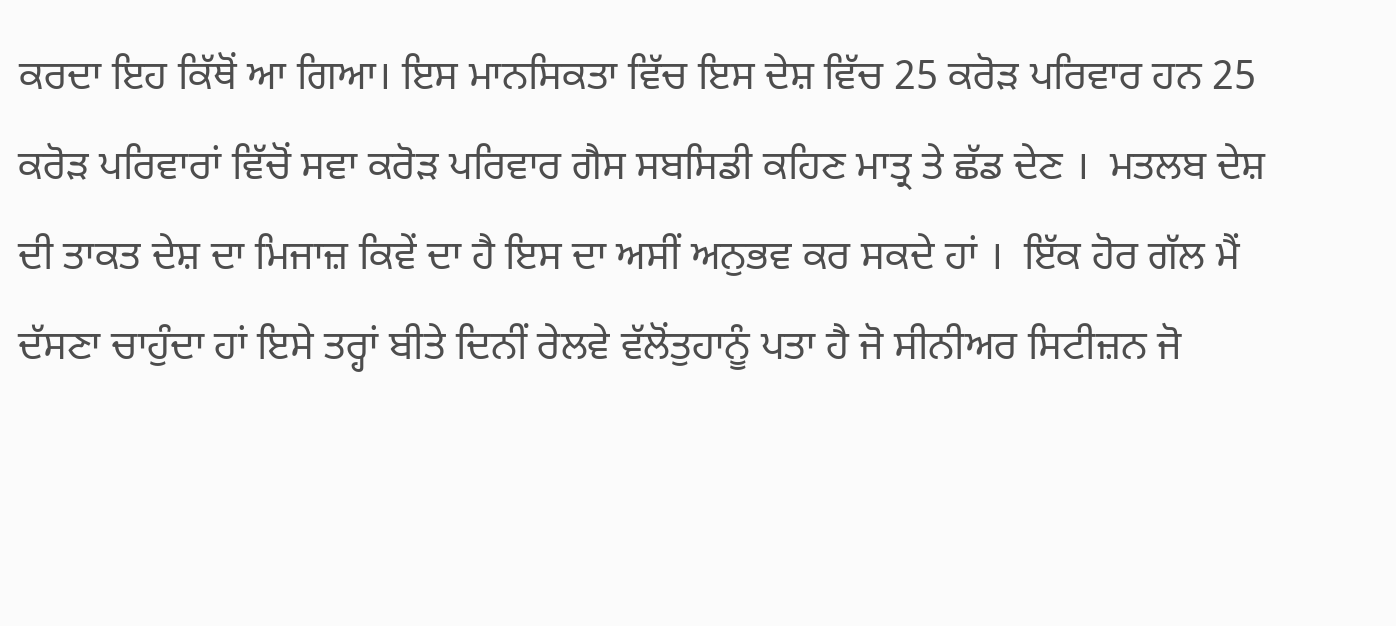ਕਰਦਾ ਇਹ ਕਿੱਥੋਂ ਆ ਗਿਆ। ਇਸ ਮਾਨਸਿਕਤਾ ਵਿੱਚ ਇਸ ਦੇਸ਼ ਵਿੱਚ 25 ਕਰੋਡ਼ ਪਰਿਵਾਰ ਹਨ 25 ਕਰੋਡ਼ ਪਰਿਵਾਰਾਂ ਵਿੱਚੋਂ ਸਵਾ ਕਰੋਡ਼ ਪਰਿਵਾਰ ਗੈਸ ਸਬਸਿਡੀ ਕਹਿਣ ਮਾਤ੍ਰ ਤੇ ਛੱਡ ਦੇਣ ।  ਮਤਲਬ ਦੇਸ਼ ਦੀ ਤਾਕਤ ਦੇਸ਼ ਦਾ ਮਿਜਾਜ਼ ਕਿਵੇਂ ਦਾ ਹੈ ਇਸ ਦਾ ਅਸੀਂ ਅਨੁਭਵ ਕਰ ਸਕਦੇ ਹਾਂ ।  ਇੱਕ ਹੋਰ ਗੱਲ ਮੈਂ ਦੱਸਣਾ ਚਾਹੁੰਦਾ ਹਾਂ ਇਸੇ ਤਰ੍ਹਾਂ ਬੀਤੇ ਦਿਨੀਂ ਰੇਲਵੇ ਵੱਲੋਂਤੁਹਾਨੂੰ ਪਤਾ ਹੈ ਜੋ ਸੀਨੀਅਰ ਸਿਟੀਜ਼ਨ ਜੋ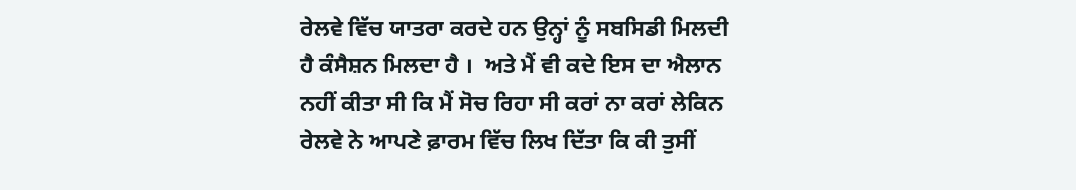ਰੇਲਵੇ ਵਿੱਚ ਯਾਤਰਾ ਕਰਦੇ ਹਨ ਉਨ੍ਹਾਂ ਨੂੰ ਸਬਸਿਡੀ ਮਿਲਦੀ ਹੈ ਕੰਸੈਸ਼ਨ ਮਿਲਦਾ ਹੈ ।  ਅਤੇ ਮੈਂ ਵੀ ਕਦੇ ਇਸ ਦਾ ਐਲਾਨ ਨਹੀਂ ਕੀਤਾ ਸੀ ਕਿ ਮੈਂ ਸੋਚ ਰਿਹਾ ਸੀ ਕਰਾਂ ਨਾ ਕਰਾਂ ਲੇਕਿਨ ਰੇਲਵੇ ਨੇ ਆਪਣੇ ਫ਼ਾਰਮ ਵਿੱਚ ਲਿਖ ਦਿੱਤਾ ਕਿ ਕੀ ਤੁਸੀਂ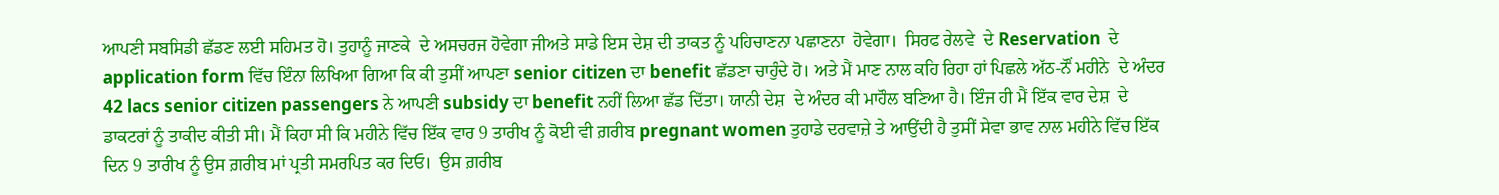ਆਪਣੀ ਸਬਸਿਡੀ ਛੱਡਣ ਲਈ ਸਹਿਮਤ ਹੋ। ਤੁਹਾਨੂੰ ਜਾਣਕੇ  ਦੇ ਅਸਚਰਜ ਹੋਵੇਗਾ ਜੀਅਤੇ ਸਾਡੇ ਇਸ ਦੇਸ਼ ਦੀ ਤਾਕਤ ਨੂੰ ਪਹਿਚਾਣਨਾ ਪਛਾਣਨਾ  ਹੋਵੇਗਾ।  ਸਿਰਫ ਰੇਲਵੇ  ਦੇ Reservation  ਦੇ application form ਵਿੱਚ ਇੰਨਾ ਲਿਖਿਆ ਗਿਆ ਕਿ ਕੀ ਤੁਸੀਂ ਆਪਣਾ senior citizen ਦਾ benefit ਛੱਡਣਾ ਚਾਹੁੰਦੇ ਹੋ। ਅਤੇ ਮੈਂ ਮਾਣ ਨਾਲ ਕਹਿ ਰਿਹਾ ਹਾਂ ਪਿਛਲੇ ਅੱਠ-ਨੌਂ ਮਹੀਨੇ  ਦੇ ਅੰਦਰ 42 lacs senior citizen passengers ਨੇ ਆਪਣੀ subsidy ਦਾ benefit ਨਹੀਂ ਲਿਆ ਛੱਡ ਦਿੱਤਾ। ਯਾਨੀ ਦੇਸ਼  ਦੇ ਅੰਦਰ ਕੀ ਮਾਹੌਲ ਬਣਿਆ ਹੈ। ਇੰਜ ਹੀ ਮੈਂ ਇੱਕ ਵਾਰ ਦੇਸ਼  ਦੇ ਡਾਕਟਰਾਂ ਨੂੰ ਤਾਕੀਦ ਕੀਤੀ ਸੀ। ਮੈਂ ਕਿਹਾ ਸੀ ਕਿ ਮਹੀਨੇ ਵਿੱਚ ਇੱਕ ਵਾਰ 9 ਤਾਰੀਖ ਨੂੰ ਕੋਈ ਵੀ ਗ਼ਰੀਬ pregnant women ਤੁਹਾਡੇ ਦਰਵਾਜ਼ੇ ਤੇ ਆਉਂਦੀ ਹੈ ਤੁਸੀਂ ਸੇਵਾ ਭਾਵ ਨਾਲ ਮਹੀਨੇ ਵਿੱਚ ਇੱਕ ਦਿਨ 9 ਤਾਰੀਖ ਨੂੰ ਉਸ ਗ਼ਰੀਬ ਮਾਂ ਪ੍ਰਤੀ ਸਮਰਪਿਤ ਕਰ ਦਿਓ।  ਉਸ ਗ਼ਰੀਬ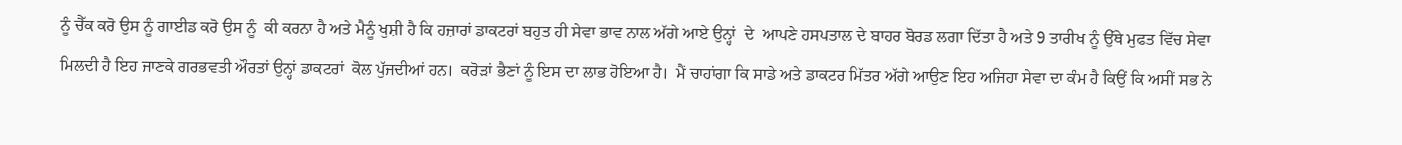ਨੂੰ ਚੈੱਕ ਕਰੋ ਉਸ ਨੂੰ ਗਾਈਡ ਕਰੋ ਉਸ ਨੂੰ  ਕੀ ਕਰਨਾ ਹੈ ਅਤੇ ਮੈਨੂੰ ਖੁਸ਼ੀ ਹੈ ਕਿ ਹਜ਼ਾਰਾਂ ਡਾਕਟਰਾਂ ਬਹੁਤ ਹੀ ਸੇਵਾ ਭਾਵ ਨਾਲ ਅੱਗੇ ਆਏ ਉਨ੍ਹਾਂ  ਦੇ  ਆਪਣੇ ਹਸਪਤਾਲ ਦੇ ਬਾਹਰ ਬੋਰਡ ਲਗਾ ਦਿੱਤਾ ਹੈ ਅਤੇ 9 ਤਾਰੀਖ ਨੂੰ ਉੱਥੇ ਮੁਫਤ ਵਿੱਚ ਸੇਵਾ ਮਿਲਦੀ ਹੈ ਇਹ ਜਾਣਕੇ ਗਰਭਵਤੀ ਔਰਤਾਂ ਉਨ੍ਹਾਂ ਡਾਕਟਰਾਂ  ਕੋਲ ਪੁੱਜਦੀਆਂ ਹਨ।  ਕਰੋਡ਼ਾਂ ਭੈਣਾਂ ਨੂੰ ਇਸ ਦਾ ਲਾਭ ਹੋਇਆ ਹੈ।  ਮੈਂ ਚਾਹਾਂਗਾ ਕਿ ਸਾਡੇ ਅਤੇ ਡਾਕਟਰ ਮਿੱਤਰ ਅੱਗੇ ਆਉਣ ਇਹ ਅਜਿਹਾ ਸੇਵਾ ਦਾ ਕੰਮ ਹੈ ਕਿਉਂ ਕਿ ਅਸੀਂ ਸਭ ਨੇ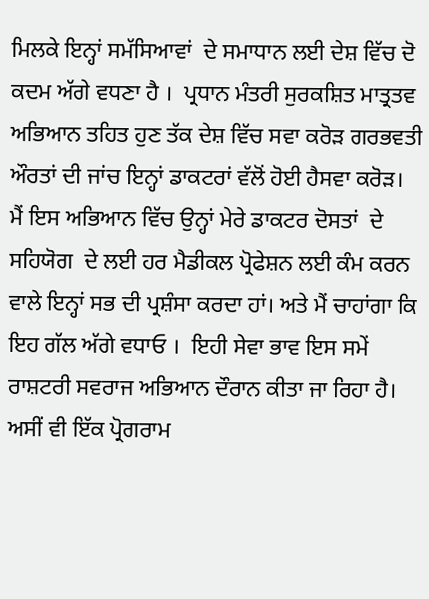ਮਿਲਕੇ ਇਨ੍ਹਾਂ ਸਮੱਸਿਆਵਾਂ  ਦੇ ਸਮਾਧਾਨ ਲਈ ਦੇਸ਼ ਵਿੱਚ ਦੋ ਕਦਮ ਅੱਗੇ ਵਧਣਾ ਹੈ ।  ਪ੍ਰਧਾਨ ਮੰਤਰੀ ਸੁਰਕਸ਼ਿਤ ਮਾਤ੍ਰਤਵ ਅਭਿਆਨ ਤਹਿਤ ਹੁਣ ਤੱਕ ਦੇਸ਼ ਵਿੱਚ ਸਵਾ ਕਰੋਡ਼ ਗਰਭਵਤੀ ਔਰਤਾਂ ਦੀ ਜਾਂਚ ਇਨ੍ਹਾਂ ਡਾਕਟਰਾਂ ਵੱਲੋਂ ਹੋਈ ਹੈਸਵਾ ਕਰੋਡ਼।  ਮੈਂ ਇਸ ਅਭਿਆਨ ਵਿੱਚ ਉਨ੍ਹਾਂ ਮੇਰੇ ਡਾਕਟਰ ਦੋਸਤਾਂ  ਦੇ ਸਹਿਯੋਗ  ਦੇ ਲਈ ਹਰ ਮੈਡੀਕਲ ਪ੍ਰੋਫੇਸ਼ਨ ਲਈ ਕੰਮ ਕਰਨ ਵਾਲੇ ਇਨ੍ਹਾਂ ਸਭ ਦੀ ਪ੍ਰਸ਼ੰਸਾ ਕਰਦਾ ਹਾਂ। ਅਤੇ ਮੈਂ ਚਾਹਾਂਗਾ ਕਿ ਇਹ ਗੱਲ ਅੱਗੇ ਵਧਾਓ ।  ਇਹੀ ਸੇਵਾ ਭਾਵ ਇਸ ਸਮੇਂ ਰਾਸ਼ਟਰੀ ਸਵਰਾਜ ਅਭਿਆਨ ਦੌਰਾਨ ਕੀਤਾ ਜਾ ਰਿਹਾ ਹੈ।  ਅਸੀਂ ਵੀ ਇੱਕ ਪ੍ਰੋਗਰਾਮ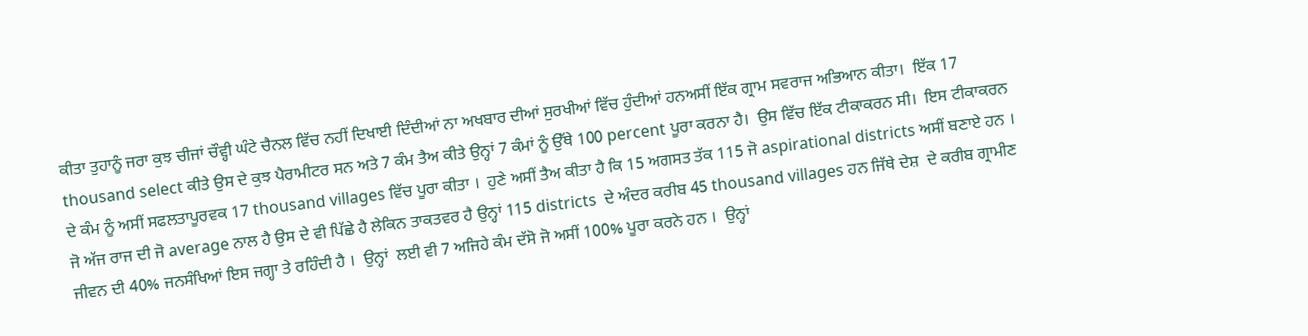ਕੀਤਾ ਤੁਹਾਨੂੰ ਜਰਾ ਕੁਝ ਚੀਜਾਂ ਚੌਵ੍ਹੀ ਘੰਟੇ ਚੈਨਲ ਵਿੱਚ ਨਹੀਂ ਦਿਖਾਈ ਦਿੰਦੀਆਂ ਨਾ ਅਖਬਾਰ ਦੀਆਂ ਸੁਰਖੀਆਂ ਵਿੱਚ ਹੁੰਦੀਆਂ ਹਨਅਸੀਂ ਇੱਕ ਗ੍ਰਾਮ ਸਵਰਾਜ ਅਭਿਆਨ ਕੀਤਾ।  ਇੱਕ 17 thousand select ਕੀਤੇ ਉਸ ਦੇ ਕੁਝ ਪੈਰਾਮੀਟਰ ਸਨ ਅਤੇ 7 ਕੰਮ ਤੈਅ ਕੀਤੇ ਉਨ੍ਹਾਂ 7 ਕੰਮਾਂ ਨੂੰ ਉੱਥੇ 100 percent ਪੂਰਾ ਕਰਨਾ ਹੈ।  ਉਸ ਵਿੱਚ ਇੱਕ ਟੀਕਾਕਰਨ ਸੀ।  ਇਸ ਟੀਕਾਕਰਨ ਦੇ ਕੰਮ ਨੂੰ ਅਸੀਂ ਸਫਲਤਾਪੂਰਵਕ 17 thousand villages ਵਿੱਚ ਪੂਰਾ ਕੀਤਾ ।  ਹੁਣੇ ਅਸੀਂ ਤੈਅ ਕੀਤਾ ਹੈ ਕਿ 15 ਅਗਸਤ ਤੱਕ 115 ਜੋ aspirational districts ਅਸੀਂ ਬਣਾਏ ਹਨ ।   ਜੋ ਅੱਜ ਰਾਜ ਦੀ ਜੋ average ਨਾਲ ਹੈ ਉਸ ਦੇ ਵੀ ਪਿੱਛੇ ਹੈ ਲੇਕਿਨ ਤਾਕਤਵਰ ਹੈ ਉਨ੍ਹਾਂ 115 districts  ਦੇ ਅੰਦਰ ਕਰੀਬ 45 thousand villages ਹਨ ਜਿੱਥੇ ਦੇਸ਼  ਦੇ ਕਰੀਬ ਗ੍ਰਾਮੀਣ ਜੀਵਨ ਦੀ 40% ਜਨਸੰਖਿਆਂ ਇਸ ਜਗ੍ਹਾ ਤੇ ਰਹਿੰਦੀ ਹੈ ।  ਉਨ੍ਹਾਂ  ਲਈ ਵੀ 7 ਅਜਿਹੇ ਕੰਮ ਦੱਸੋ ਜੋ ਅਸੀਂ 100% ਪੂਰਾ ਕਰਨੇ ਹਨ ।  ਉਨ੍ਹਾਂ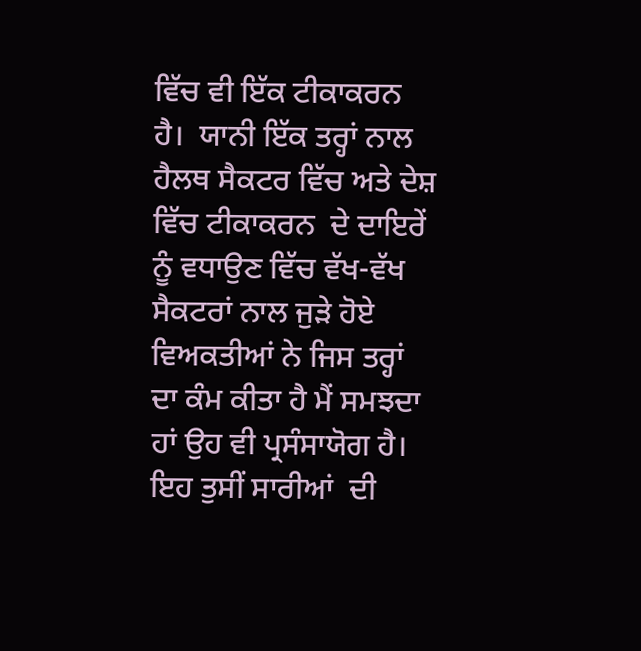ਵਿੱਚ ਵੀ ਇੱਕ ਟੀਕਾਕਰਨ ਹੈ।  ਯਾਨੀ ਇੱਕ ਤਰ੍ਹਾਂ ਨਾਲ ਹੈਲਥ ਸੈਕਟਰ ਵਿੱਚ ਅਤੇ ਦੇਸ਼ ਵਿੱਚ ਟੀਕਾਕਰਨ  ਦੇ ਦਾਇਰੇਂ ਨੂੰ ਵਧਾਉਣ ਵਿੱਚ ਵੱਖ-ਵੱਖ ਸੈਕਟਰਾਂ ਨਾਲ ਜੁਡ਼ੇ ਹੋਏ ਵਿਅਕਤੀਆਂ ਨੇ ਜਿਸ ਤਰ੍ਹਾਂ ਦਾ ਕੰਮ ਕੀਤਾ ਹੈ ਮੈਂ ਸਮਝਦਾ ਹਾਂ ਉਹ ਵੀ ਪ੍ਰਸੰਸਾਯੋਗ ਹੈ। ਇਹ ਤੁਸੀਂ ਸਾਰੀਆਂ  ਦੀ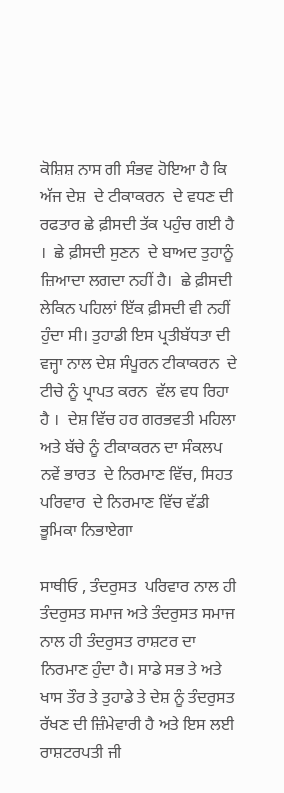ਕੋਸ਼ਿਸ਼ ਨਾਸ ਗੀ ਸੰਭਵ ਹੋਇਆ ਹੈ ਕਿ ਅੱਜ ਦੇਸ਼  ਦੇ ਟੀਕਾਕਰਨ  ਦੇ ਵਧਣ ਦੀ ਰਫਤਾਰ ਛੇ ਫ਼ੀਸਦੀ ਤੱਕ ਪਹੁੰਚ ਗਈ ਹੈ ।  ਛੇ ਫ਼ੀਸਦੀ ਸੁਣਨ  ਦੇ ਬਾਅਦ ਤੁਹਾਨੂੰ ਜ਼ਿਆਦਾ ਲਗਦਾ ਨਹੀਂ ਹੈ।  ਛੇ ਫ਼ੀਸਦੀ ਲੇਕਿਨ ਪਹਿਲਾਂ ਇੱਕ ਫ਼ੀਸਦੀ ਵੀ ਨਹੀਂ ਹੁੰਦਾ ਸੀ। ਤੁਹਾਡੀ ਇਸ ਪ੍ਰਤੀਬੱਧਤਾ ਦੀ ਵਜ੍ਹਾ ਨਾਲ ਦੇਸ਼ ਸੰਪੂਰਨ ਟੀਕਾਕਰਨ  ਦੇ ਟੀਚੇ ਨੂੰ ਪ੍ਰਾਪਤ ਕਰਨ  ਵੱਲ ਵਧ ਰਿਹਾ ਹੈ ।  ਦੇਸ਼ ਵਿੱਚ ਹਰ ਗਰਭਵਤੀ ਮਹਿਲਾ ਅਤੇ ਬੱਚੇ ਨੂੰ ਟੀਕਾਕਰਨ ਦਾ ਸੰਕਲਪ ਨਵੇਂ ਭਾਰਤ  ਦੇ ਨਿਰਮਾਣ ਵਿੱਚ, ਸਿਹਤ ਪਰਿਵਾਰ  ਦੇ ਨਿਰਮਾਣ ਵਿੱਚ ਵੱਡੀ ਭੂਮਿਕਾ ਨਿਭਾਏਗਾ

ਸਾਥੀਓ , ਤੰਦਰੁਸਤ  ਪਰਿਵਾਰ ਨਾਲ ਹੀ ਤੰਦਰੁਸਤ ਸਮਾਜ ਅਤੇ ਤੰਦਰੁਸਤ ਸਮਾਜ ਨਾਲ ਹੀ ਤੰਦਰੁਸਤ ਰਾਸ਼ਟਰ ਦਾ  ਨਿਰਮਾਣ ਹੁੰਦਾ ਹੈ। ਸਾਡੇ ਸਭ ਤੇ ਅਤੇ ਖਾਸ ਤੌਰ ਤੇ ਤੁਹਾਡੇ ਤੇ ਦੇਸ਼ ਨੂੰ ਤੰਦਰੁਸਤ ਰੱਖਣ ਦੀ ਜ਼ਿੰਮੇਵਾਰੀ ਹੈ ਅਤੇ ਇਸ ਲਈ ਰਾਸ਼ਟਰਪਤੀ ਜੀ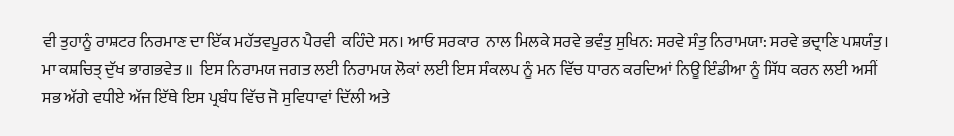ਵੀ ਤੁਹਾਨੂੰ ਰਾਸ਼ਟਰ ਨਿਰਮਾਣ ਦਾ ਇੱਕ ਮਹੱਤਵਪੂਰਨ ਪੈਰਵੀ  ਕਹਿੰਦੇ ਸਨ। ਆਓ ਸਰਕਾਰ  ਨਾਲ ਮਿਲਕੇ ਸਰਵੇ ਭਵੰਤੁ ਸੁਖਿਨ: ਸਰਵੇ ਸੰਤੁ ਨਿਰਾਮਯਾ: ਸਰਵੇ ਭਦ੍ਰਾਣਿ ਪਸ਼ਯੰਤੁ।  ਮਾ ਕਸ਼ਚਿਤ੍ ਦੁੱਖ ਭਾਗਭਵੇਤ ॥  ਇਸ ਨਿਰਾਮਯ ਜਗਤ ਲਈ ਨਿਰਾਮਯ ਲੋਕਾਂ ਲਈ ਇਸ ਸੰਕਲਪ ਨੂੰ ਮਨ ਵਿੱਚ ਧਾਰਨ ਕਰਦਿਆਂ ਨਿਊ ਇੰਡੀਆ ਨੂੰ ਸਿੱਧ ਕਰਨ ਲਈ ਅਸੀਂ ਸਭ ਅੱਗੇ ਵਧੀਏ ਅੱਜ ਇੱਥੇ ਇਸ ਪ੍ਰਬੰਧ ਵਿੱਚ ਜੋ ਸੁਵਿਧਾਵਾਂ ਦਿੱਲੀ ਅਤੇ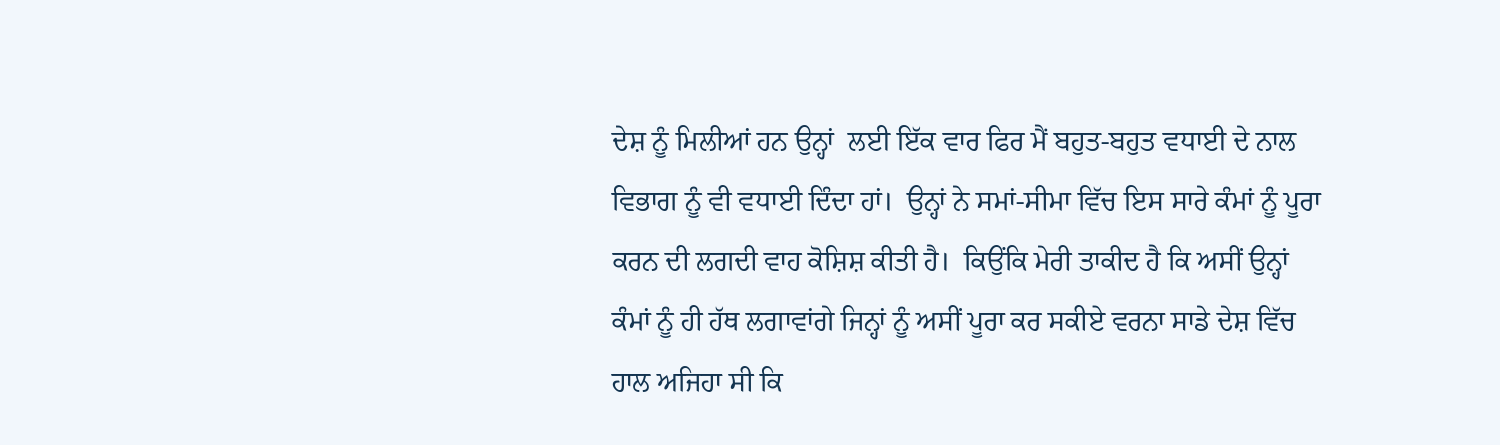ਦੇਸ਼ ਨੂੰ ਮਿਲੀਆਂ ਹਨ ਉਨ੍ਹਾਂ  ਲਈ ਇੱਕ ਵਾਰ ਫਿਰ ਮੈਂ ਬਹੁਤ-ਬਹੁਤ ਵਧਾਈ ਦੇ ਨਾਲ ਵਿਭਾਗ ਨੂੰ ਵੀ ਵਧਾਈ ਦਿੰਦਾ ਹਾਂ।  ਉਨ੍ਹਾਂ ਨੇ ਸਮਾਂ-ਸੀਮਾ ਵਿੱਚ ਇਸ ਸਾਰੇ ਕੰਮਾਂ ਨੂੰ ਪੂਰਾ ਕਰਨ ਦੀ ਲਗਦੀ ਵਾਹ ਕੋਸ਼ਿਸ਼ ਕੀਤੀ ਹੈ।  ਕਿਉਂਕਿ ਮੇਰੀ ਤਾਕੀਦ ਹੈ ਕਿ ਅਸੀਂ ਉਨ੍ਹਾਂ ਕੰਮਾਂ ਨੂੰ ਹੀ ਹੱਥ ਲਗਾਵਾਂਗੇ ਜਿਨ੍ਹਾਂ ਨੂੰ ਅਸੀਂ ਪੂਰਾ ਕਰ ਸਕੀਏ ਵਰਨਾ ਸਾਡੇ ਦੇਸ਼ ਵਿੱਚ ਹਾਲ ਅਜਿਹਾ ਸੀ ਕਿ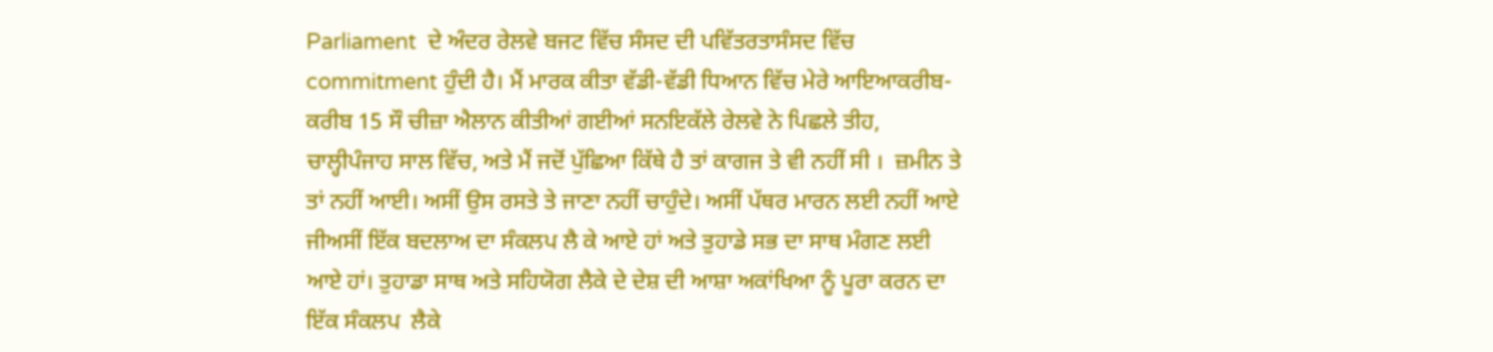Parliament  ਦੇ ਅੰਦਰ ਰੇਲਵੇ ਬਜਟ ਵਿੱਚ ਸੰਸਦ ਦੀ ਪਵਿੱਤਰਤਾਸੰਸਦ ਵਿੱਚ commitment ਹੁੰਦੀ ਹੈ। ਮੈਂ ਮਾਰਕ ਕੀਤਾ ਵੱਡੀ-ਵੱਡੀ ਧਿਆਨ ਵਿੱਚ ਮੇਰੇ ਆਇਆਕਰੀਬ-ਕਰੀਬ 15 ਸੌ ਚੀਜ਼ਾ ਐਲਾਨ ਕੀਤੀਆਂ ਗਈਆਂ ਸਨਇਕੱਲੇ ਰੇਲਵੇ ਨੇ ਪਿਛਲੇ ਤੀਹ, ਚਾਲ੍ਹੀਪੰਜਾਹ ਸਾਲ ਵਿੱਚ, ਅਤੇ ਮੈਂ ਜਦੋਂ ਪੁੱਛਿਆ ਕਿੱਥੇ ਹੈ ਤਾਂ ਕਾਗਜ ਤੇ ਵੀ ਨਹੀਂ ਸੀ ।  ਜ਼ਮੀਨ ਤੇ ਤਾਂ ਨਹੀਂ ਆਈ। ਅਸੀਂ ਉਸ ਰਸਤੇ ਤੇ ਜਾਣਾ ਨਹੀਂ ਚਾਹੁੰਦੇ। ਅਸੀਂ ਪੱਥਰ ਮਾਰਨ ਲਈ ਨਹੀਂ ਆਏ ਜੀਅਸੀਂ ਇੱਕ ਬਦਲਾਅ ਦਾ ਸੰਕਲਪ ਲੈ ਕੇ ਆਏ ਹਾਂ ਅਤੇ ਤੁਹਾਡੇ ਸਭ ਦਾ ਸਾਥ ਮੰਗਣ ਲਈ ਆਏ ਹਾਂ। ਤੁਹਾਡਾ ਸਾਥ ਅਤੇ ਸਹਿਯੋਗ ਲੈਕੇ ਦੇ ਦੇਸ਼ ਦੀ ਆਸ਼ਾ ਅਕਾਂਖਿਆ ਨੂੰ ਪੂਰਾ ਕਰਨ ਦਾ ਇੱਕ ਸੰਕਲਪ  ਲੈਕੇ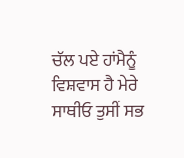ਚੱਲ ਪਏ ਹਾਂਮੈਨੂੰ ਵਿਸ਼ਵਾਸ ਹੈ ਮੇਰੇ ਸਾਥੀਓ ਤੁਸੀਂ ਸਭ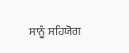ਸਾਨੂੰ ਸਹਿਯੋਗ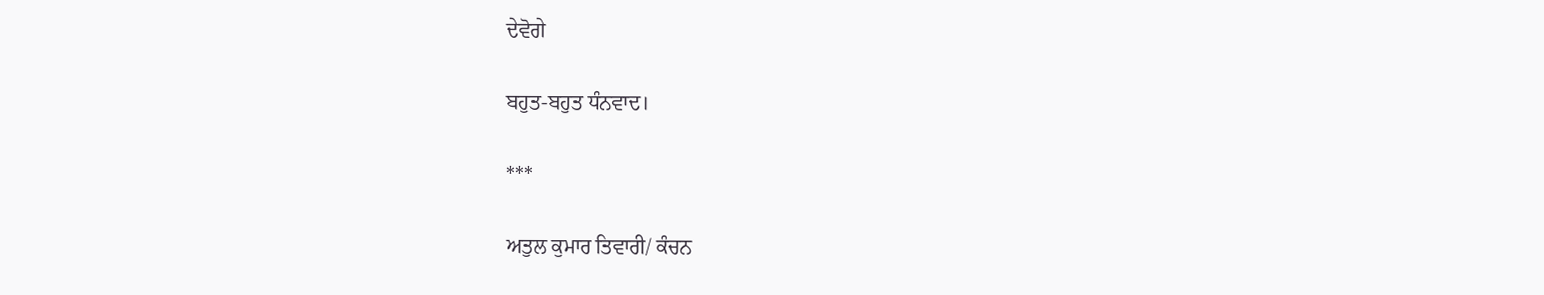ਦੇਵੋਗੇ

ਬਹੁਤ-ਬਹੁਤ ਧੰਨਵਾਦ।

***

ਅਤੁਲ ਕੁਮਾਰ ਤਿਵਾਰੀ/ ਕੰਚਨ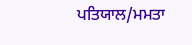ਪਤਿਯਾਲ/ਮਮਤਾ